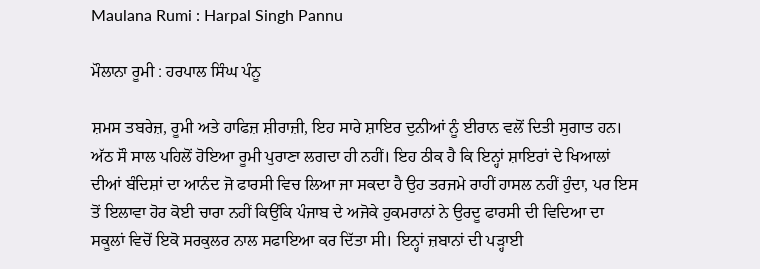Maulana Rumi : Harpal Singh Pannu

ਮੌਲਾਨਾ ਰੂਮੀ : ਹਰਪਾਲ ਸਿੰਘ ਪੰਨੂ

ਸ਼ਮਸ ਤਬਰੇਜ਼, ਰੂਮੀ ਅਤੇ ਹਾਫਿਜ਼ ਸ਼ੀਰਾਜ਼ੀ, ਇਹ ਸਾਰੇ ਸ਼ਾਇਰ ਦੁਨੀਆਂ ਨੂੰ ਈਰਾਨ ਵਲੋਂ ਦਿਤੀ ਸੁਗਾਤ ਹਨ। ਅੱਠ ਸੌ ਸਾਲ ਪਹਿਲੋਂ ਹੋਇਆ ਰੂਮੀ ਪੁਰਾਣਾ ਲਗਦਾ ਹੀ ਨਹੀਂ। ਇਹ ਠੀਕ ਹੈ ਕਿ ਇਨ੍ਹਾਂ ਸ਼ਾਇਰਾਂ ਦੇ ਖਿਆਲਾਂ ਦੀਆਂ ਬੰਦਿਸ਼ਾਂ ਦਾ ਆਨੰਦ ਜੋ ਫਾਰਸੀ ਵਿਚ ਲਿਆ ਜਾ ਸਕਦਾ ਹੈ ਉਹ ਤਰਜਮੇ ਰਾਹੀਂ ਹਾਸਲ ਨਹੀਂ ਹੁੰਦਾ, ਪਰ ਇਸ ਤੋਂ ਇਲਾਵਾ ਹੋਰ ਕੋਈ ਚਾਰਾ ਨਹੀਂ ਕਿਉਂਕਿ ਪੰਜਾਬ ਦੇ ਅਜੋਕੇ ਹੁਕਮਰਾਨਾਂ ਨੇ ਉਰਦੂ ਫਾਰਸੀ ਦੀ ਵਿਦਿਆ ਦਾ ਸਕੂਲਾਂ ਵਿਚੋਂ ਇਕੋ ਸਰਕੁਲਰ ਨਾਲ ਸਫਾਇਆ ਕਰ ਦਿੱਤਾ ਸੀ। ਇਨ੍ਹਾਂ ਜ਼ਬਾਨਾਂ ਦੀ ਪੜ੍ਹਾਈ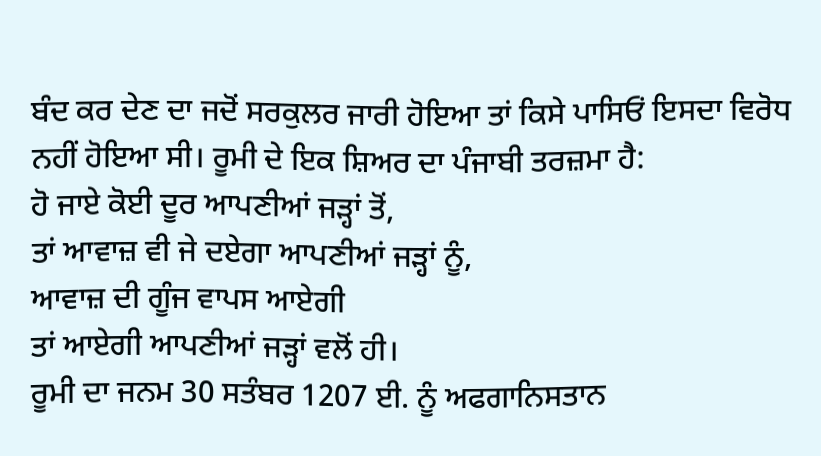ਬੰਦ ਕਰ ਦੇਣ ਦਾ ਜਦੋਂ ਸਰਕੁਲਰ ਜਾਰੀ ਹੋਇਆ ਤਾਂ ਕਿਸੇ ਪਾਸਿਓਂ ਇਸਦਾ ਵਿਰੋਧ ਨਹੀਂ ਹੋਇਆ ਸੀ। ਰੂਮੀ ਦੇ ਇਕ ਸ਼ਿਅਰ ਦਾ ਪੰਜਾਬੀ ਤਰਜ਼ਮਾ ਹੈ:
ਹੋ ਜਾਏ ਕੋਈ ਦੂਰ ਆਪਣੀਆਂ ਜੜ੍ਹਾਂ ਤੋਂ,
ਤਾਂ ਆਵਾਜ਼ ਵੀ ਜੇ ਦਏਗਾ ਆਪਣੀਆਂ ਜੜ੍ਹਾਂ ਨੂੰ,
ਆਵਾਜ਼ ਦੀ ਗੂੰਜ ਵਾਪਸ ਆਏਗੀ
ਤਾਂ ਆਏਗੀ ਆਪਣੀਆਂ ਜੜ੍ਹਾਂ ਵਲੋਂ ਹੀ।
ਰੂਮੀ ਦਾ ਜਨਮ 30 ਸਤੰਬਰ 1207 ਈ. ਨੂੰ ਅਫਗਾਨਿਸਤਾਨ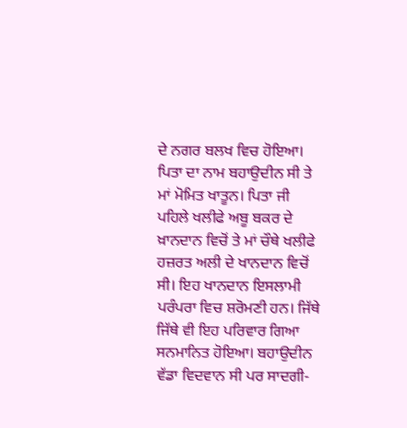ਦੇ ਨਗਰ ਬਲਖ ਵਿਚ ਹੋਇਆ। ਪਿਤਾ ਦਾ ਨਾਮ ਬਹਾਉਦੀਨ ਸੀ ਤੇ ਮਾਂ ਮੋਮਿਤ ਖਾਤੂਨ। ਪਿਤਾ ਜੀ ਪਹਿਲੇ ਖਲੀਫੇ ਅਬੂ ਬਕਰ ਦੇ ਖ਼ਾਨਦਾਨ ਵਿਚੋਂ ਤੇ ਮਾਂ ਚੌਥੇ ਖਲੀਫੇ ਹਜ਼ਰਤ ਅਲੀ ਦੇ ਖਾਨਦਾਨ ਵਿਚੋਂ ਸੀ। ਇਹ ਖਾਨਦਾਨ ਇਸਲਾਮੀ ਪਰੰਪਰਾ ਵਿਚ ਸ਼ਰੋਮਣੀ ਹਨ। ਜਿੱਥੇ ਜਿੱਥੇ ਵੀ ਇਹ ਪਰਿਵਾਰ ਗਿਆ ਸਨਮਾਨਿਤ ਹੋਇਆ। ਬਹਾਉਦੀਨ ਵੱਡਾ ਵਿਦਵਾਨ ਸੀ ਪਰ ਸਾਦਗੀ-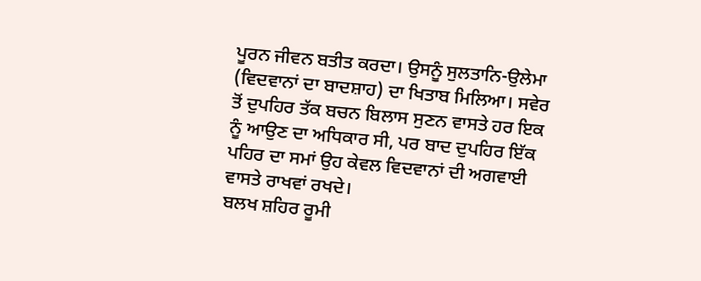ਪੂਰਨ ਜੀਵਨ ਬਤੀਤ ਕਰਦਾ। ਉਸਨੂੰ ਸੁਲਤਾਨਿ-ਉਲੇਮਾ (ਵਿਦਵਾਨਾਂ ਦਾ ਬਾਦਸ਼ਾਹ) ਦਾ ਖਿਤਾਬ ਮਿਲਿਆ। ਸਵੇਰ ਤੋਂ ਦੁਪਹਿਰ ਤੱਕ ਬਚਨ ਬਿਲਾਸ ਸੁਣਨ ਵਾਸਤੇ ਹਰ ਇਕ ਨੂੰ ਆਉਣ ਦਾ ਅਧਿਕਾਰ ਸੀ, ਪਰ ਬਾਦ ਦੁਪਹਿਰ ਇੱਕ ਪਹਿਰ ਦਾ ਸਮਾਂ ਉਹ ਕੇਵਲ ਵਿਦਵਾਨਾਂ ਦੀ ਅਗਵਾਈ ਵਾਸਤੇ ਰਾਖਵਾਂ ਰਖਦੇ।
ਬਲਖ ਸ਼ਹਿਰ ਰੂਮੀ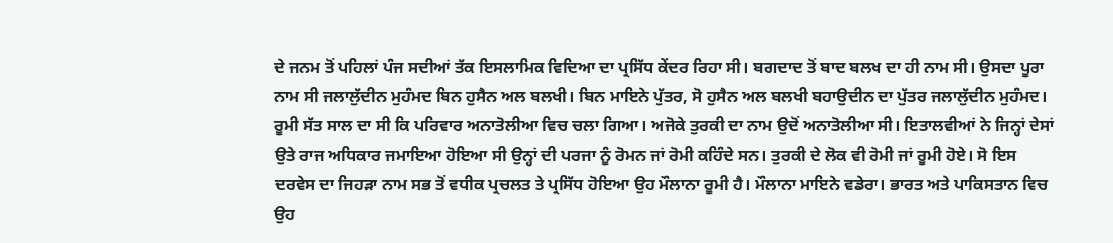ਦੇ ਜਨਮ ਤੋਂ ਪਹਿਲਾਂ ਪੰਜ ਸਦੀਆਂ ਤੱਕ ਇਸਲਾਮਿਕ ਵਿਦਿਆ ਦਾ ਪ੍ਰਸਿੱਧ ਕੇਂਦਰ ਰਿਹਾ ਸੀ। ਬਗਦਾਦ ਤੋਂ ਬਾਦ ਬਲਖ ਦਾ ਹੀ ਨਾਮ ਸੀ। ਉਸਦਾ ਪੂਰਾ ਨਾਮ ਸੀ ਜਲਾਲੁੱਦੀਨ ਮੁਹੰਮਦ ਬਿਨ ਹੁਸੈਨ ਅਲ ਬਲਖੀ। ਬਿਨ ਮਾਇਨੇ ਪੁੱਤਰ, ਸੋ ਹੁਸੈਨ ਅਲ ਬਲਖੀ ਬਹਾਉਦੀਨ ਦਾ ਪੁੱਤਰ ਜਲਾਲੁੱਦੀਨ ਮੁਹੰਮਦ। ਰੂਮੀ ਸੱਤ ਸਾਲ ਦਾ ਸੀ ਕਿ ਪਰਿਵਾਰ ਅਨਾਤੋਲੀਆ ਵਿਚ ਚਲਾ ਗਿਆ। ਅਜੋਕੇ ਤੁਰਕੀ ਦਾ ਨਾਮ ਉਦੋਂ ਅਨਾਤੋਲੀਆ ਸੀ। ਇਤਾਲਵੀਆਂ ਨੇ ਜਿਨ੍ਹਾਂ ਦੇਸਾਂ ਉਤੇ ਰਾਜ ਅਧਿਕਾਰ ਜਮਾਇਆ ਹੋਇਆ ਸੀ ਉਨ੍ਹਾਂ ਦੀ ਪਰਜਾ ਨੂੰ ਰੋਮਨ ਜਾਂ ਰੋਮੀ ਕਹਿੰਦੇ ਸਨ। ਤੁਰਕੀ ਦੇ ਲੋਕ ਵੀ ਰੋਮੀ ਜਾਂ ਰੂਮੀ ਹੋਏ। ਸੋ ਇਸ ਦਰਵੇਸ ਦਾ ਜਿਹੜਾ ਨਾਮ ਸਭ ਤੋਂ ਵਧੀਕ ਪ੍ਰਚਲਤ ਤੇ ਪ੍ਰਸਿੱਧ ਹੋਇਆ ਉਹ ਮੌਲਾਨਾ ਰੂਮੀ ਹੈ। ਮੌਲਾਨਾ ਮਾਇਨੇ ਵਡੇਰਾ। ਭਾਰਤ ਅਤੇ ਪਾਕਿਸਤਾਨ ਵਿਚ ਉਹ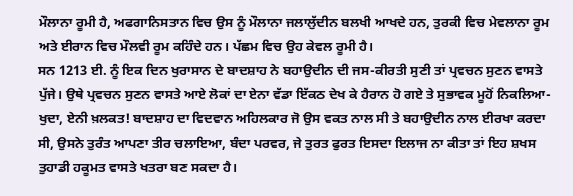ਮੌਲਾਨਾ ਰੂਮੀ ਹੈ, ਅਫਗਾਨਿਸਤਾਨ ਵਿਚ ਉਸ ਨੂੰ ਮੌਲਾਨਾ ਜਲਾਲੁੱਦੀਨ ਬਲਖੀ ਆਖਦੇ ਹਨ, ਤੁਰਕੀ ਵਿਚ ਮੇਵਲਾਨਾ ਰੂਮ ਅਤੇ ਈਰਾਨ ਵਿਚ ਮੌਲਵੀ ਰੂਮ ਕਹਿੰਦੇ ਹਨ। ਪੱਛਮ ਵਿਚ ਉਹ ਕੇਵਲ ਰੂਮੀ ਹੈ।
ਸਨ 1213 ਈ. ਨੂੰ ਇਕ ਦਿਨ ਖੁਰਾਸਾਨ ਦੇ ਬਾਦਸ਼ਾਹ ਨੇ ਬਹਾਉਦੀਨ ਦੀ ਜਸ-ਕੀਰਤੀ ਸੁਣੀ ਤਾਂ ਪ੍ਰਵਚਨ ਸੁਣਨ ਵਾਸਤੇ ਪੁੱਜੇ। ਉਥੇ ਪ੍ਰਵਚਨ ਸੁਣਨ ਵਾਸਤੇ ਆਏ ਲੋਕਾਂ ਦਾ ਏਨਾ ਵੱਡਾ ਇੱਕਠ ਦੇਖ ਕੇ ਹੈਰਾਨ ਹੋ ਗਏ ਤੇ ਸੁਭਾਵਕ ਮੂਹੋਂ ਨਿਕਲਿਆ-ਖੁਦਾ, ਏਨੀ ਖ਼ਲਕਤ! ਬਾਦਸ਼ਾਹ ਦਾ ਵਿਦਵਾਨ ਅਹਿਲਕਾਰ ਜੋ ਉਸ ਵਕਤ ਨਾਲ ਸੀ ਤੇ ਬਹਾਉਦੀਨ ਨਾਲ ਈਰਖਾ ਕਰਦਾ ਸੀ, ਉਸਨੇ ਤੁਰੰਤ ਆਪਣਾ ਤੀਰ ਚਲਾਇਆ, ਬੰਦਾ ਪਰਵਰ, ਜੇ ਤੁਰਤ ਫੁਰਤ ਇਸਦਾ ਇਲਾਜ ਨਾ ਕੀਤਾ ਤਾਂ ਇਹ ਸ਼ਖਸ ਤੁਹਾਡੀ ਹਕੂਮਤ ਵਾਸਤੇ ਖਤਰਾ ਬਣ ਸਕਦਾ ਹੈ।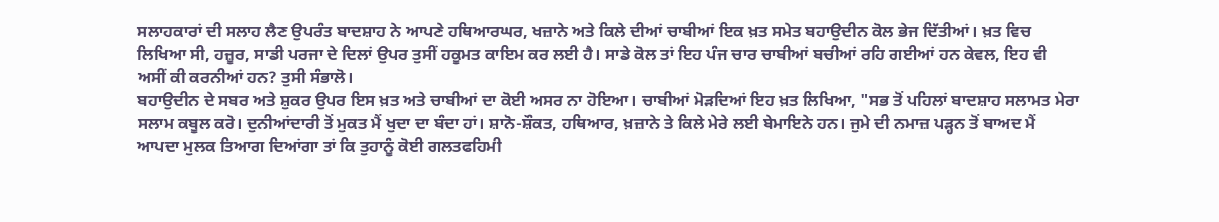ਸਲਾਹਕਾਰਾਂ ਦੀ ਸਲਾਹ ਲੈਣ ਉਪਰੰਤ ਬਾਦਸ਼ਾਹ ਨੇ ਆਪਣੇ ਹਥਿਆਰਘਰ, ਖਜ਼ਾਨੇ ਅਤੇ ਕਿਲੇ ਦੀਆਂ ਚਾਬੀਆਂ ਇਕ ਖ਼ਤ ਸਮੇਤ ਬਹਾਉਦੀਨ ਕੋਲ ਭੇਜ ਦਿੱਤੀਆਂ। ਖ਼ਤ ਵਿਚ ਲਿਖਿਆ ਸੀ, ਹਜ਼ੂਰ, ਸਾਡੀ ਪਰਜਾ ਦੇ ਦਿਲਾਂ ਉਪਰ ਤੁਸੀਂ ਹਕੂਮਤ ਕਾਇਮ ਕਰ ਲਈ ਹੈ। ਸਾਡੇ ਕੋਲ ਤਾਂ ਇਹ ਪੰਜ ਚਾਰ ਚਾਬੀਆਂ ਬਚੀਆਂ ਰਹਿ ਗਈਆਂ ਹਨ ਕੇਵਲ, ਇਹ ਵੀ ਅਸੀਂ ਕੀ ਕਰਨੀਆਂ ਹਨ? ਤੁਸੀ ਸੰਭਾਲੋ।
ਬਹਾਉਦੀਨ ਦੇ ਸਬਰ ਅਤੇ ਸ਼ੁਕਰ ਉਪਰ ਇਸ ਖ਼ਤ ਅਤੇ ਚਾਬੀਆਂ ਦਾ ਕੋਈ ਅਸਰ ਨਾ ਹੋਇਆ। ਚਾਬੀਆਂ ਮੋੜਦਿਆਂ ਇਹ ਖ਼ਤ ਲਿਖਿਆ, "ਸਭ ਤੋਂ ਪਹਿਲਾਂ ਬਾਦਸ਼ਾਹ ਸਲਾਮਤ ਮੇਰਾ ਸਲਾਮ ਕਬੂਲ ਕਰੋ। ਦੁਨੀਆਂਦਾਰੀ ਤੋਂ ਮੁਕਤ ਮੈਂ ਖੁਦਾ ਦਾ ਬੰਦਾ ਹਾਂ। ਸ਼ਾਨੋ-ਸ਼ੌਕਤ, ਹਥਿਆਰ, ਖ਼ਜ਼ਾਨੇ ਤੇ ਕਿਲੇ ਮੇਰੇ ਲਈ ਬੇਮਾਇਨੇ ਹਨ। ਜੁਮੇ ਦੀ ਨਮਾਜ਼ ਪੜ੍ਹਨ ਤੋਂ ਬਾਅਦ ਮੈਂ ਆਪਦਾ ਮੁਲਕ ਤਿਆਗ ਦਿਆਂਗਾ ਤਾਂ ਕਿ ਤੁਹਾਨੂੰ ਕੋਈ ਗਲਤਫਹਿਮੀ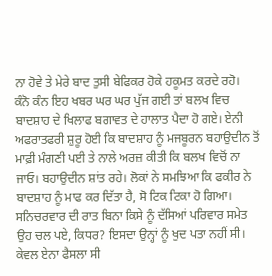ਨਾ ਹੋਵੇ ਤੇ ਮੇਰੇ ਬਾਦ ਤੁਸੀ ਬੇਫਿਕਰ ਹੋਕੇ ਹਕੂਮਤ ਕਰਦੇ ਰਹੋ।
ਕੰਨੋ ਕੰਨ ਇਹ ਖਬਰ ਘਰ ਘਰ ਪੁੱਜ ਗਈ ਤਾਂ ਬਲਖ ਵਿਚ ਬਾਦਸ਼ਾਹ ਦੇ ਖਿਲਾਫ ਬਗਾਵਤ ਦੇ ਹਾਲਾਤ ਪੈਦਾ ਹੋ ਗਏ। ਏਨੀ ਅਫਰਾਤਫਰੀ ਸ਼ੁਰੂ ਹੋਈ ਕਿ ਬਾਦਸ਼ਾਹ ਨੂੰ ਮਜਬੂਰਨ ਬਹਾਉਦੀਨ ਤੋਂ ਮਾਫ਼ੀ ਮੰਗਣੀ ਪਈ ਤੇ ਨਾਲੇ ਅਰਜ਼ ਕੀਤੀ ਕਿ ਬਲਖ ਵਿਚੋਂ ਨਾ ਜਾਓ। ਬਹਾਉਦੀਨ ਸ਼ਾਂਤ ਰਹੇ। ਲੋਕਾਂ ਨੇ ਸਮਝਿਆ ਕਿ ਫਕੀਰ ਨੇ ਬਾਦਸ਼ਾਹ ਨੂੰ ਮਾਫ ਕਰ ਦਿੱਤਾ ਹੈ, ਸੋ ਟਿਕ ਟਿਕਾ ਹੋ ਗਿਆ। ਸਨਿਚਰਵਾਰ ਦੀ ਰਾਤ ਬਿਨਾ ਕਿਸੇ ਨੂੰ ਦੱਸਿਆਂ ਪਰਿਵਾਰ ਸਮੇਤ ਉਹ ਚਲ ਪਏ, ਕਿਧਰ? ਇਸਦਾ ਉਨ੍ਹਾਂ ਨੂੰ ਖੁਦ ਪਤਾ ਨਹੀਂ ਸੀ। ਕੇਵਲ ਏਨਾ ਫੈਸਲਾ ਸੀ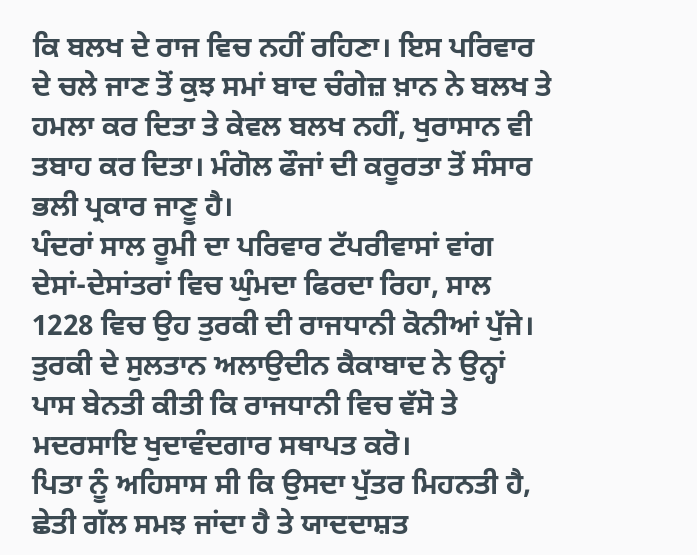ਕਿ ਬਲਖ ਦੇ ਰਾਜ ਵਿਚ ਨਹੀਂ ਰਹਿਣਾ। ਇਸ ਪਰਿਵਾਰ ਦੇ ਚਲੇ ਜਾਣ ਤੋਂ ਕੁਝ ਸਮਾਂ ਬਾਦ ਚੰਗੇਜ਼ ਖ਼ਾਨ ਨੇ ਬਲਖ ਤੇ ਹਮਲਾ ਕਰ ਦਿਤਾ ਤੇ ਕੇਵਲ ਬਲਖ ਨਹੀਂ, ਖੁਰਾਸਾਨ ਵੀ ਤਬਾਹ ਕਰ ਦਿਤਾ। ਮੰਗੋਲ ਫੌਜਾਂ ਦੀ ਕਰੂਰਤਾ ਤੋਂ ਸੰਸਾਰ ਭਲੀ ਪ੍ਰਕਾਰ ਜਾਣੂ ਹੈ।
ਪੰਦਰਾਂ ਸਾਲ ਰੂਮੀ ਦਾ ਪਰਿਵਾਰ ਟੱਪਰੀਵਾਸਾਂ ਵਾਂਗ ਦੇਸਾਂ-ਦੇਸਾਂਤਰਾਂ ਵਿਚ ਘੁੰਮਦਾ ਫਿਰਦਾ ਰਿਹਾ, ਸਾਲ 1228 ਵਿਚ ਉਹ ਤੁਰਕੀ ਦੀ ਰਾਜਧਾਨੀ ਕੋਨੀਆਂ ਪੁੱਜੇ। ਤੁਰਕੀ ਦੇ ਸੁਲਤਾਨ ਅਲਾਉਦੀਨ ਕੈਕਾਬਾਦ ਨੇ ਉਨ੍ਹਾਂ ਪਾਸ ਬੇਨਤੀ ਕੀਤੀ ਕਿ ਰਾਜਧਾਨੀ ਵਿਚ ਵੱਸੋ ਤੇ ਮਦਰਸਾਇ ਖੁਦਾਵੰਦਗਾਰ ਸਥਾਪਤ ਕਰੋ।
ਪਿਤਾ ਨੂੰ ਅਹਿਸਾਸ ਸੀ ਕਿ ਉਸਦਾ ਪੁੱਤਰ ਮਿਹਨਤੀ ਹੈ, ਛੇਤੀ ਗੱਲ ਸਮਝ ਜਾਂਦਾ ਹੈ ਤੇ ਯਾਦਦਾਸ਼ਤ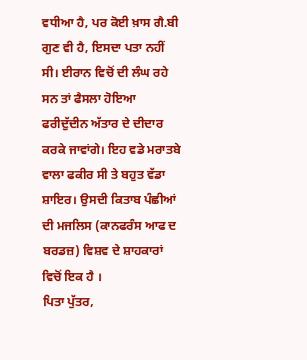ਵਧੀਆ ਹੈ, ਪਰ ਕੋਈ ਖ਼ਾਸ ਗੈ.ਬੀ ਗੁਣ ਵੀ ਹੈ, ਇਸਦਾ ਪਤਾ ਨਹੀਂ ਸੀ। ਈਰਾਨ ਵਿਚੋਂ ਦੀ ਲੰਘ ਰਹੇ ਸਨ ਤਾਂ ਫੈਸਲਾ ਹੋਇਆ ਫਰੀਦੁੱਦੀਨ ਅੱਤਾਰ ਦੇ ਦੀਦਾਰ ਕਰਕੇ ਜਾਵਾਂਗੇ। ਇਹ ਵਡੇ ਮਰਾਤਬੇ ਵਾਲਾ ਫਕੀਰ ਸੀ ਤੇ ਬਹੁਤ ਵੱਡਾ ਸ਼ਾਇਰ। ਉਸਦੀ ਕਿਤਾਬ ਪੰਛੀਆਂ ਦੀ ਮਜਲਿਸ (ਕਾਨਫਰੰਸ ਆਫ ਦ ਬਰਡਜ਼) ਵਿਸ਼ਵ ਦੇ ਸ਼ਾਹਕਾਰਾਂ ਵਿਚੋਂ ਇਕ ਹੈ ।
ਪਿਤਾ ਪੁੱਤਰ,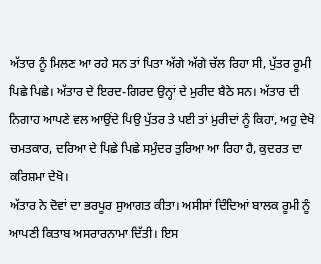ਅੱਤਾਰ ਨੂੰ ਮਿਲਣ ਆ ਰਹੇ ਸਨ ਤਾਂ ਪਿਤਾ ਅੱਗੇ ਅੱਗੇ ਚੱਲ ਰਿਹਾ ਸੀ, ਪੁੱਤਰ ਰੂਮੀ ਪਿਛੇ ਪਿਛੇ। ਅੱਤਾਰ ਦੇ ਇਰਦ-ਗਿਰਦ ਉਨ੍ਹਾਂ ਦੇ ਮੁਰੀਦ ਬੈਠੇ ਸਨ। ਅੱਤਾਰ ਦੀ ਨਿਗਾਹ ਆਪਣੇ ਵਲ ਆਉਂਦੇ ਪਿਉ ਪੁੱਤਰ ਤੇ ਪਈ ਤਾਂ ਮੁਰੀਦਾਂ ਨੂੰ ਕਿਹਾ, ਅਹੁ ਦੇਖੋ ਚਮਤਕਾਰ, ਦਰਿਆ ਦੇ ਪਿਛੇ ਪਿਛੇ ਸਮੁੰਦਰ ਤੁਰਿਆ ਆ ਰਿਹਾ ਹੈ, ਕੁਦਰਤ ਦਾ ਕਰਿਸ਼ਮਾ ਦੇਖੋ।
ਅੱਤਾਰ ਨੇ ਦੋਵਾਂ ਦਾ ਭਰਪੂਰ ਸੁਆਗਤ ਕੀਤਾ। ਅਸੀਸਾਂ ਦਿੰਦਿਆਂ ਬਾਲਕ ਰੂਮੀ ਨੂੰ ਆਪਣੀ ਕਿਤਾਬ ਅਸਰਾਰਨਾਮਾ ਦਿੱਤੀ। ਇਸ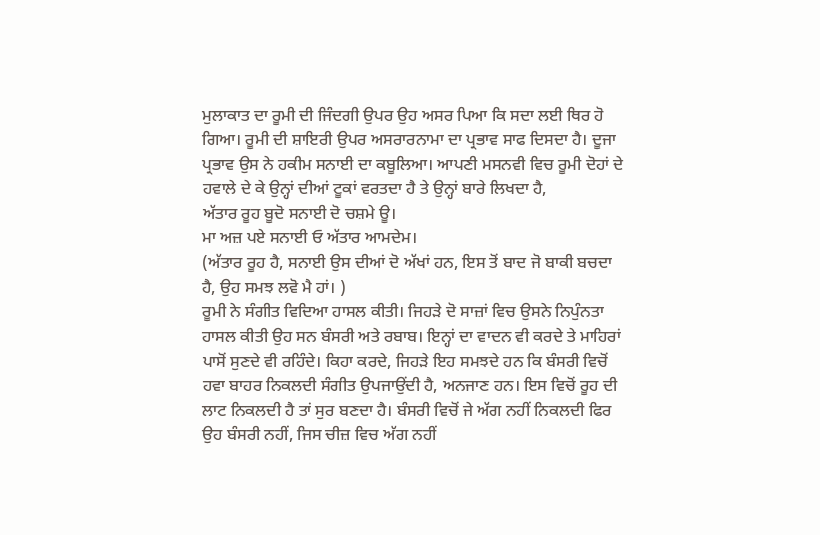ਮੁਲਾਕਾਤ ਦਾ ਰੂਮੀ ਦੀ ਜਿੰਦਗੀ ਉਪਰ ਉਹ ਅਸਰ ਪਿਆ ਕਿ ਸਦਾ ਲਈ ਥਿਰ ਹੋ ਗਿਆ। ਰੂਮੀ ਦੀ ਸ਼ਾਇਰੀ ਉਪਰ ਅਸਰਾਰਨਾਮਾ ਦਾ ਪ੍ਰਭਾਵ ਸਾਫ ਦਿਸਦਾ ਹੈ। ਦੂਜਾ ਪ੍ਰਭਾਵ ਉਸ ਨੇ ਹਕੀਮ ਸਨਾਈ ਦਾ ਕਬੂਲਿਆ। ਆਪਣੀ ਮਸਨਵੀ ਵਿਚ ਰੂਮੀ ਦੋਹਾਂ ਦੇ ਹਵਾਲੇ ਦੇ ਕੇ ਉਨ੍ਹਾਂ ਦੀਆਂ ਟੂਕਾਂ ਵਰਤਦਾ ਹੈ ਤੇ ਉਨ੍ਹਾਂ ਬਾਰੇ ਲਿਖਦਾ ਹੈ,
ਅੱਤਾਰ ਰੂਹ ਬੂਦੋ ਸਨਾਈ ਦੋ ਚਸ਼ਮੇ ਊ।
ਮਾ ਅਜ਼ ਪਏ ਸਨਾਈ ਓ ਅੱਤਾਰ ਆਮਦੇਮ।
(ਅੱਤਾਰ ਰੂਹ ਹੈ, ਸਨਾਈ ਉਸ ਦੀਆਂ ਦੋ ਅੱਖਾਂ ਹਨ, ਇਸ ਤੋਂ ਬਾਦ ਜੋ ਬਾਕੀ ਬਚਦਾ ਹੈ, ਉਹ ਸਮਝ ਲਵੋ ਮੈ ਹਾਂ। )
ਰੂਮੀ ਨੇ ਸੰਗੀਤ ਵਿਦਿਆ ਹਾਸਲ ਕੀਤੀ। ਜਿਹੜੇ ਦੋ ਸਾਜ਼ਾਂ ਵਿਚ ਉਸਨੇ ਨਿਪੁੰਨਤਾ ਹਾਸਲ ਕੀਤੀ ਉਹ ਸਨ ਬੰਸਰੀ ਅਤੇ ਰਬਾਬ। ਇਨ੍ਹਾਂ ਦਾ ਵਾਦਨ ਵੀ ਕਰਦੇ ਤੇ ਮਾਹਿਰਾਂ ਪਾਸੋਂ ਸੁਣਦੇ ਵੀ ਰਹਿੰਦੇ। ਕਿਹਾ ਕਰਦੇ, ਜਿਹੜੇ ਇਹ ਸਮਝਦੇ ਹਨ ਕਿ ਬੰਸਰੀ ਵਿਚੋਂ ਹਵਾ ਬਾਹਰ ਨਿਕਲਦੀ ਸੰਗੀਤ ਉਪਜਾਉਂਦੀ ਹੈ, ਅਨਜਾਣ ਹਨ। ਇਸ ਵਿਚੋਂ ਰੂਹ ਦੀ ਲਾਟ ਨਿਕਲਦੀ ਹੈ ਤਾਂ ਸੁਰ ਬਣਦਾ ਹੈ। ਬੰਸਰੀ ਵਿਚੋਂ ਜੇ ਅੱਗ ਨਹੀਂ ਨਿਕਲਦੀ ਫਿਰ ਉਹ ਬੰਸਰੀ ਨਹੀਂ, ਜਿਸ ਚੀਜ਼ ਵਿਚ ਅੱਗ ਨਹੀਂ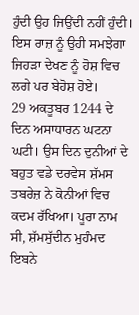ਹੁੰਦੀ ਉਹ ਜਿਉਂਦੀ ਨਹੀਂ ਹੁੰਦੀ। ਇਸ ਰਾਜ਼ ਨੂੰ ਉਹੀ ਸਮਝੇਗਾ ਜਿਹੜਾ ਦੇਖਣ ਨੂੰ ਹੋਸ਼ ਵਿਚ ਲਗੇ ਪਰ ਬੇਹੋਸ਼ ਹੋਏ।
29 ਅਕਤੂਬਰ 1244 ਦੇ ਦਿਨ ਅਸਾਧਾਰਨ ਘਟਨਾ ਘਟੀ। ਉਸ ਦਿਨ ਦੁਨੀਆਂ ਦੇ ਬਹੁਤ ਵਡੇ ਦਰਵੇਸ ਸ਼ੱਮਸ ਤਬਰੇਜ਼ ਨੇ ਕੋਨੀਆਂ ਵਿਚ ਕਦਮ ਰੱਖਿਆ। ਪੂਰਾ ਨਾਮ ਸੀ, ਸ਼ੱਮਸੁੱਦੀਨ ਮੁਹੰਮਦ ਇਬਨੇ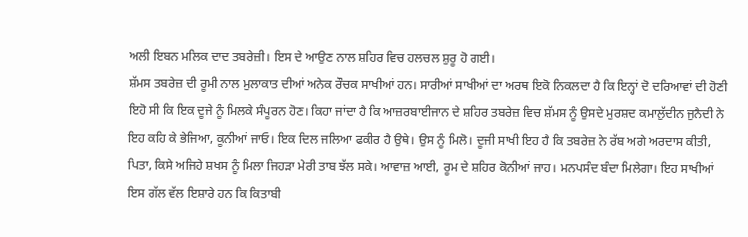ਅਲੀ ਇਬਨ ਮਲਿਕ ਦਾਦ ਤਬਰੇਜ਼ੀ। ਇਸ ਦੇ ਆਉਣ ਨਾਲ ਸ਼ਹਿਰ ਵਿਚ ਹਲਚਲ ਸ਼ੁਰੂ ਹੋ ਗਈ।
ਸ਼ੱਮਸ ਤਬਰੇਜ਼ ਦੀ ਰੂਮੀ ਨਾਲ ਮੁਲਾਕਾਤ ਦੀਆਂ ਅਨੇਕ ਰੌਚਕ ਸਾਖੀਆਂ ਹਨ। ਸਾਰੀਆਂ ਸਾਖੀਆਂ ਦਾ ਅਰਥ ਇਕੋ ਨਿਕਲਦਾ ਹੈ ਕਿ ਇਨ੍ਹਾਂ ਦੋ ਦਰਿਆਵਾਂ ਦੀ ਹੋਣੀ ਇਹੋ ਸੀ ਕਿ ਇਕ ਦੂਜੇ ਨੂੰ ਮਿਲਕੇ ਸੰਪੂਰਨ ਹੋਣ। ਕਿਹਾ ਜਾਂਦਾ ਹੈ ਕਿ ਆਜ਼ਰਬਾਈਜਾਨ ਦੇ ਸ਼ਹਿਰ ਤਬਰੇਜ਼ ਵਿਚ ਸ਼ੱਮਸ ਨੂੰ ਉਸਦੇ ਮੁਰਸ਼ਦ ਕਮਾਲੁੱਦੀਨ ਜੁਨੈਦੀ ਨੇ ਇਹ ਕਹਿ ਕੇ ਭੇਜਿਆ, ਕੂਨੀਆਂ ਜਾਓ। ਇਕ ਦਿਲ ਜਲਿਆ ਫਕੀਰ ਹੈ ਉਥੇ। ਉਸ ਨੂੰ ਮਿਲੋ। ਦੂਜੀ ਸਾਖੀ ਇਹ ਹੈ ਕਿ ਤਬਰੇਜ਼ ਨੇ ਰੱਬ ਅਗੇ ਅਰਦਾਸ ਕੀਤੀ, ਪਿਤਾ, ਕਿਸੇ ਅਜਿਹੇ ਸ਼ਖਸ ਨੂੰ ਮਿਲਾ ਜਿਹੜਾ ਮੇਰੀ ਤਾਬ ਝੱਲ ਸਕੇ। ਆਵਾਜ਼ ਆਈ, ਰੂਮ ਦੇ ਸ਼ਹਿਰ ਕੋਨੀਆਂ ਜਾਹ। ਮਨਪਸੰਦ ਬੰਦਾ ਮਿਲੇਗਾ। ਇਹ ਸਾਖੀਆਂ ਇਸ ਗੱਲ ਵੱਲ ਇਸ਼ਾਰੇ ਹਨ ਕਿ ਕਿਤਾਬੀ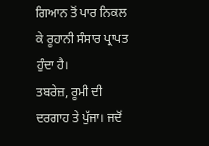ਗਿਆਨ ਤੋਂ ਪਾਰ ਨਿਕਲ ਕੇ ਰੂਹਾਨੀ ਸੰਸਾਰ ਪ੍ਰਾਪਤ ਹੁੰਦਾ ਹੈ।
ਤਬਰੇਜ਼, ਰੂਮੀ ਦੀ ਦਰਗਾਹ ਤੇ ਪੁੱਜਾ। ਜਦੋਂ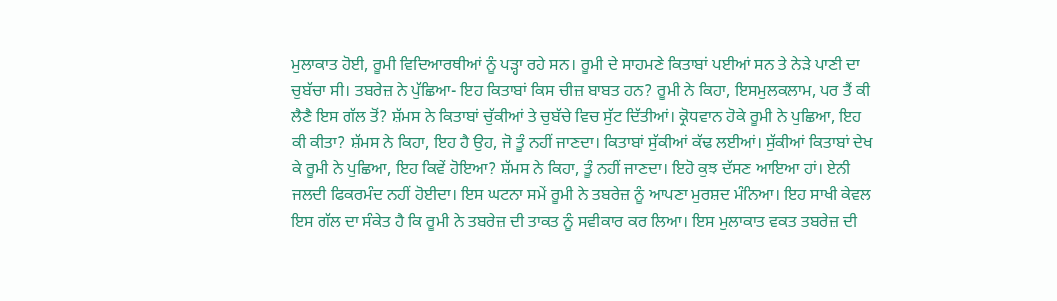ਮੁਲਾਕਾਤ ਹੋਈ, ਰੂਮੀ ਵਿਦਿਆਰਥੀਆਂ ਨੂੰ ਪੜ੍ਹਾ ਰਹੇ ਸਨ। ਰੂਮੀ ਦੇ ਸਾਹਮਣੇ ਕਿਤਾਬਾਂ ਪਈਆਂ ਸਨ ਤੇ ਨੇੜੇ ਪਾਣੀ ਦਾ ਚੁਬੱਚਾ ਸੀ। ਤਬਰੇਜ਼ ਨੇ ਪੁੱਛਿਆ- ਇਹ ਕਿਤਾਬਾਂ ਕਿਸ ਚੀਜ਼ ਬਾਬਤ ਹਨ? ਰੂਮੀ ਨੇ ਕਿਹਾ, ਇਸਮੁਲਕਲਾਮ, ਪਰ ਤੈਂ ਕੀ ਲੈਣੈ ਇਸ ਗੱਲ ਤੋਂ? ਸ਼ੱਮਸ ਨੇ ਕਿਤਾਬਾਂ ਚੁੱਕੀਆਂ ਤੇ ਚੁਬੱਚੇ ਵਿਚ ਸੁੱਟ ਦਿੱਤੀਆਂ। ਕ੍ਰੋਧਵਾਨ ਹੋਕੇ ਰੂਮੀ ਨੇ ਪੁਛਿਆ, ਇਹ ਕੀ ਕੀਤਾ? ਸ਼ੱਮਸ ਨੇ ਕਿਹਾ, ਇਹ ਹੈ ਉਹ, ਜੋ ਤੂੰ ਨਹੀਂ ਜਾਣਦਾ। ਕਿਤਾਬਾਂ ਸੁੱਕੀਆਂ ਕੱਢ ਲਈਆਂ। ਸੁੱਕੀਆਂ ਕਿਤਾਬਾਂ ਦੇਖ ਕੇ ਰੂਮੀ ਨੇ ਪੁਛਿਆ, ਇਹ ਕਿਵੇਂ ਹੋਇਆ? ਸ਼ੱਮਸ ਨੇ ਕਿਹਾ, ਤੂੰ ਨਹੀਂ ਜਾਣਦਾ। ਇਹੋ ਕੁਝ ਦੱਸਣ ਆਇਆ ਹਾਂ। ਏਨੀ ਜਲਦੀ ਫਿਕਰਮੰਦ ਨਹੀਂ ਹੋਈਦਾ। ਇਸ ਘਟਨਾ ਸਮੇਂ ਰੂਮੀ ਨੇ ਤਬਰੇਜ਼ ਨੂੰ ਆਪਣਾ ਮੁਰਸ਼ਦ ਮੰਨਿਆ। ਇਹ ਸਾਖੀ ਕੇਵਲ ਇਸ ਗੱਲ ਦਾ ਸੰਕੇਤ ਹੈ ਕਿ ਰੂਮੀ ਨੇ ਤਬਰੇਜ਼ ਦੀ ਤਾਕਤ ਨੂੰ ਸਵੀਕਾਰ ਕਰ ਲਿਆ। ਇਸ ਮੁਲਾਕਾਤ ਵਕਤ ਤਬਰੇਜ਼ ਦੀ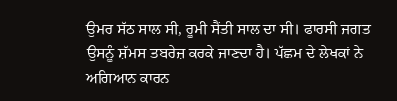ਉਮਰ ਸੱਠ ਸਾਲ ਸੀ, ਰੂਮੀ ਸੈਂਤੀ ਸਾਲ ਦਾ ਸੀ। ਫਾਰਸੀ ਜਗਤ ਉਸਨੂੰ ਸ਼ੱਮਸ ਤਬਰੇਜ਼ ਕਰਕੇ ਜਾਣਦਾ ਹੈ। ਪੱਛਮ ਦੇ ਲੇਖਕਾਂ ਨੇ ਅਗਿਆਨ ਕਾਰਨ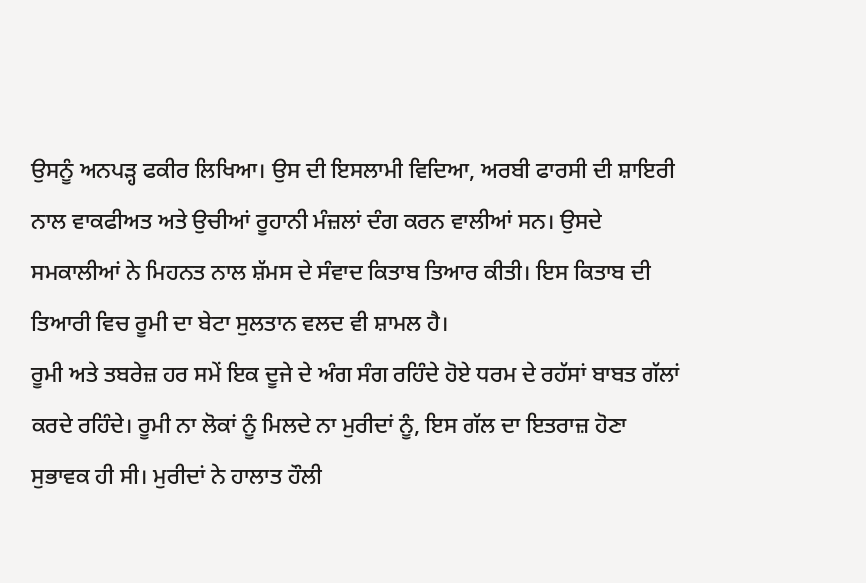ਉਸਨੂੰ ਅਨਪੜ੍ਹ ਫਕੀਰ ਲਿਖਿਆ। ਉਸ ਦੀ ਇਸਲਾਮੀ ਵਿਦਿਆ, ਅਰਬੀ ਫਾਰਸੀ ਦੀ ਸ਼ਾਇਰੀ ਨਾਲ ਵਾਕਫੀਅਤ ਅਤੇ ਉਚੀਆਂ ਰੂਹਾਨੀ ਮੰਜ਼ਲਾਂ ਦੰਗ ਕਰਨ ਵਾਲੀਆਂ ਸਨ। ਉਸਦੇ ਸਮਕਾਲੀਆਂ ਨੇ ਮਿਹਨਤ ਨਾਲ ਸ਼ੱਮਸ ਦੇ ਸੰਵਾਦ ਕਿਤਾਬ ਤਿਆਰ ਕੀਤੀ। ਇਸ ਕਿਤਾਬ ਦੀ ਤਿਆਰੀ ਵਿਚ ਰੂਮੀ ਦਾ ਬੇਟਾ ਸੁਲਤਾਨ ਵਲਦ ਵੀ ਸ਼ਾਮਲ ਹੈ।
ਰੂਮੀ ਅਤੇ ਤਬਰੇਜ਼ ਹਰ ਸਮੇਂ ਇਕ ਦੂਜੇ ਦੇ ਅੰਗ ਸੰਗ ਰਹਿੰਦੇ ਹੋਏ ਧਰਮ ਦੇ ਰਹੱਸਾਂ ਬਾਬਤ ਗੱਲਾਂ ਕਰਦੇ ਰਹਿੰਦੇ। ਰੂਮੀ ਨਾ ਲੋਕਾਂ ਨੂੰ ਮਿਲਦੇ ਨਾ ਮੁਰੀਦਾਂ ਨੂੰ, ਇਸ ਗੱਲ ਦਾ ਇਤਰਾਜ਼ ਹੋਣਾ ਸੁਭਾਵਕ ਹੀ ਸੀ। ਮੁਰੀਦਾਂ ਨੇ ਹਾਲਾਤ ਹੌਲੀ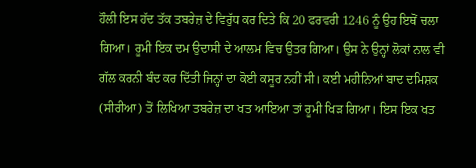ਹੌਲੀ ਇਸ ਹੱਦ ਤੱਕ ਤਬਰੇਜ਼ ਦੇ ਵਿਰੁੱਧ ਕਰ ਦਿਤੇ ਕਿ 20 ਫਰਵਰੀ 1246 ਨੂੰ ਉਹ ਇਥੋਂ ਚਲਾ ਗਿਆ। ਰੂਮੀ ਇਕ ਦਮ ਉਦਾਸੀ ਦੇ ਆਲਮ ਵਿਚ ਉਤਰ ਗਿਆ। ਉਸ ਨੇ ਉਨ੍ਹਾਂ ਲੋਕਾਂ ਨਾਲ ਵੀ ਗੱਲ ਕਰਨੀ ਬੰਦ ਕਰ ਦਿੱਤੀ ਜਿਨ੍ਹਾਂ ਦਾ ਕੋਈ ਕਸੂਰ ਨਹੀਂ ਸੀ। ਕਈ ਮਹੀਨਿਆਂ ਬਾਦ ਦਮਿਸ਼ਕ (ਸੀਰੀਆ) ਤੋਂ ਲਿਖਿਆ ਤਬਰੇਜ਼ ਦਾ ਖਤ ਆਇਆ ਤਾਂ ਰੂਮੀ ਖਿੜ ਗਿਆ। ਇਸ ਇਕ ਖਤ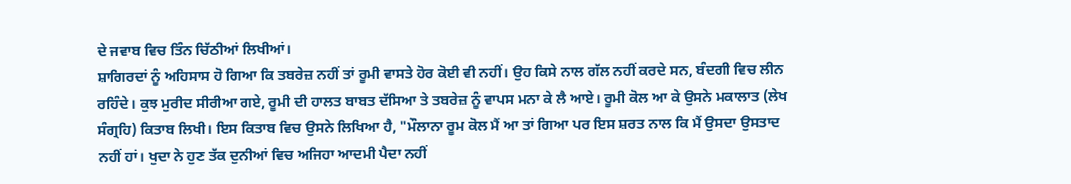ਦੇ ਜਵਾਬ ਵਿਚ ਤਿੰਨ ਚਿੱਠੀਆਂ ਲਿਖੀਆਂ।
ਸ਼ਾਗਿਰਦਾਂ ਨੂੰ ਅਹਿਸਾਸ ਹੋ ਗਿਆ ਕਿ ਤਬਰੇਜ਼ ਨਹੀਂ ਤਾਂ ਰੂਮੀ ਵਾਸਤੇ ਹੋਰ ਕੋਈ ਵੀ ਨਹੀਂ। ਉਹ ਕਿਸੇ ਨਾਲ ਗੱਲ ਨਹੀਂ ਕਰਦੇ ਸਨ, ਬੰਦਗੀ ਵਿਚ ਲੀਨ ਰਹਿੰਦੇ। ਕੁਝ ਮੁਰੀਦ ਸੀਰੀਆ ਗਏ, ਰੂਮੀ ਦੀ ਹਾਲਤ ਬਾਬਤ ਦੱਸਿਆ ਤੇ ਤਬਰੇਜ਼ ਨੂੰ ਵਾਪਸ ਮਨਾ ਕੇ ਲੈ ਆਏ। ਰੂਮੀ ਕੋਲ ਆ ਕੇ ਉਸਨੇ ਮਕਾਲਾਤ (ਲੇਖ ਸੰਗ੍ਰਹਿ) ਕਿਤਾਬ ਲਿਖੀ। ਇਸ ਕਿਤਾਬ ਵਿਚ ਉਸਨੇ ਲਿਖਿਆ ਹੈ, "ਮੌਲਾਨਾ ਰੂਮ ਕੋਲ ਮੈਂ ਆ ਤਾਂ ਗਿਆ ਪਰ ਇਸ ਸ਼ਰਤ ਨਾਲ ਕਿ ਮੈਂ ਉਸਦਾ ਉਸਤਾਦ ਨਹੀਂ ਹਾਂ। ਖੁਦਾ ਨੇ ਹੁਣ ਤੱਕ ਦੁਨੀਆਂ ਵਿਚ ਅਜਿਹਾ ਆਦਮੀ ਪੈਦਾ ਨਹੀਂ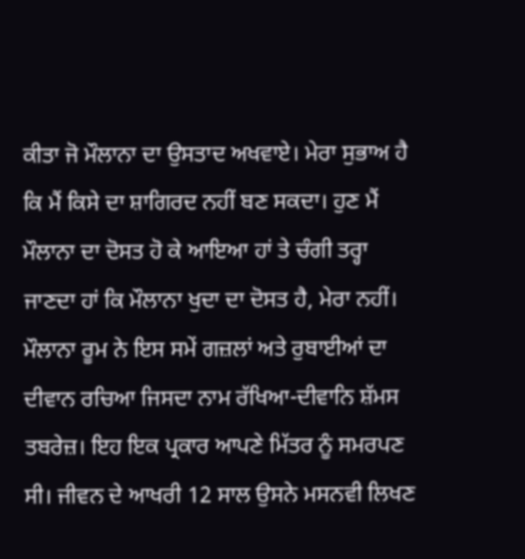ਕੀਤਾ ਜੋ ਮੌਲਾਨਾ ਦਾ ਉਸਤਾਦ ਅਖਵਾਏ। ਮੇਰਾ ਸੁਭਾਅ ਹੈ ਕਿ ਮੈਂ ਕਿਸੇ ਦਾ ਸ਼ਾਗਿਰਦ ਨਹੀਂ ਬਣ ਸਕਦਾ। ਹੁਣ ਮੈਂ ਮੌਲਾਨਾ ਦਾ ਦੋਸਤ ਹੋ ਕੇ ਆਇਆ ਹਾਂ ਤੇ ਚੰਗੀ ਤਰ੍ਹਾ ਜਾਣਦਾ ਹਾਂ ਕਿ ਮੌਲਾਨਾ ਖੁਦਾ ਦਾ ਦੋਸਤ ਹੈ, ਮੇਰਾ ਨਹੀਂ।
ਮੌਲਾਨਾ ਰੂਮ ਨੇ ਇਸ ਸਮੇਂ ਗਜ਼ਲਾਂ ਅਤੇ ਰੁਬਾਈਆਂ ਦਾ ਦੀਵਾਨ ਰਚਿਆ ਜਿਸਦਾ ਨਾਮ ਰੱਖਿਆ-ਦੀਵਾਨਿ ਸ਼ੱਮਸ ਤਬਰੇਜ਼। ਇਹ ਇਕ ਪ੍ਰਕਾਰ ਆਪਣੇ ਮਿੱਤਰ ਨੂੰ ਸਮਰਪਣ ਸੀ। ਜੀਵਨ ਦੇ ਆਖਰੀ 12 ਸਾਲ ਉਸਨੇ ਮਸਨਵੀ ਲਿਖਣ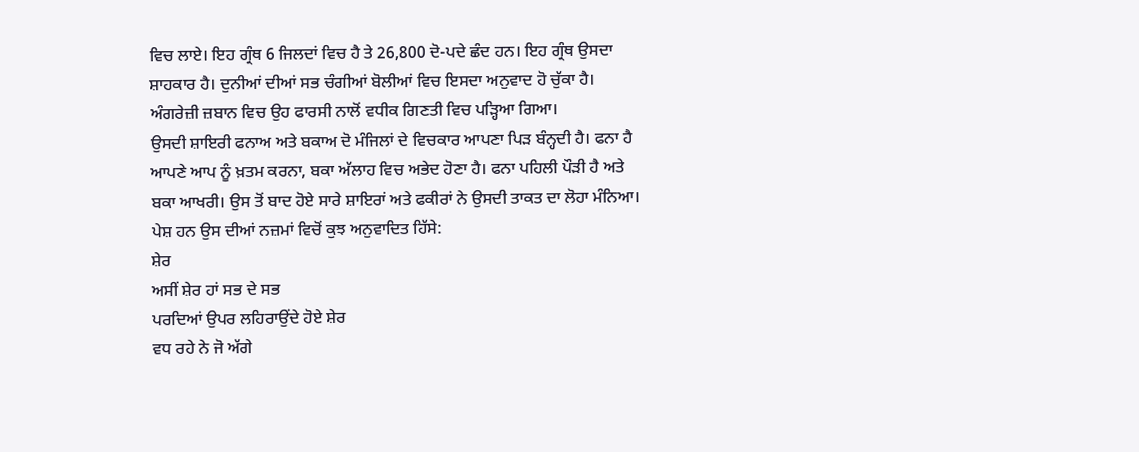ਵਿਚ ਲਾਏ। ਇਹ ਗ੍ਰੰਥ 6 ਜਿਲਦਾਂ ਵਿਚ ਹੈ ਤੇ 26,800 ਦੋ-ਪਦੇ ਛੰਦ ਹਨ। ਇਹ ਗ੍ਰੰਥ ਉਸਦਾ ਸ਼ਾਹਕਾਰ ਹੈ। ਦੁਨੀਆਂ ਦੀਆਂ ਸਭ ਚੰਗੀਆਂ ਬੋਲੀਆਂ ਵਿਚ ਇਸਦਾ ਅਨੁਵਾਦ ਹੋ ਚੁੱਕਾ ਹੈ। ਅੰਗਰੇਜ਼ੀ ਜ਼ਬਾਨ ਵਿਚ ਉਹ ਫਾਰਸੀ ਨਾਲੋਂ ਵਧੀਕ ਗਿਣਤੀ ਵਿਚ ਪੜ੍ਹਿਆ ਗਿਆ।
ਉਸਦੀ ਸ਼ਾਇਰੀ ਫਨਾਅ ਅਤੇ ਬਕਾਅ ਦੋ ਮੰਜਿਲਾਂ ਦੇ ਵਿਚਕਾਰ ਆਪਣਾ ਪਿੜ ਬੰਨ੍ਹਦੀ ਹੈ। ਫਨਾ ਹੈ ਆਪਣੇ ਆਪ ਨੂੰ ਖ਼ਤਮ ਕਰਨਾ, ਬਕਾ ਅੱਲਾਹ ਵਿਚ ਅਭੇਦ ਹੋਣਾ ਹੈ। ਫਨਾ ਪਹਿਲੀ ਪੌੜੀ ਹੈ ਅਤੇ ਬਕਾ ਆਖਰੀ। ਉਸ ਤੋਂ ਬਾਦ ਹੋਏ ਸਾਰੇ ਸ਼ਾਇਰਾਂ ਅਤੇ ਫਕੀਰਾਂ ਨੇ ਉਸਦੀ ਤਾਕਤ ਦਾ ਲੋਹਾ ਮੰਨਿਆ। ਪੇਸ਼ ਹਨ ਉਸ ਦੀਆਂ ਨਜ਼ਮਾਂ ਵਿਚੋਂ ਕੁਝ ਅਨੁਵਾਦਿਤ ਹਿੱਸੇ:
ਸ਼ੇਰ
ਅਸੀਂ ਸ਼ੇਰ ਹਾਂ ਸਭ ਦੇ ਸਭ
ਪਰਦਿਆਂ ਉਪਰ ਲਹਿਰਾਉਂਦੇ ਹੋਏ ਸ਼ੇਰ
ਵਧ ਰਹੇ ਨੇ ਜੋ ਅੱਗੇ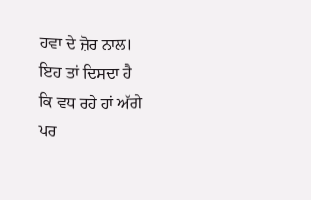ਹਵਾ ਦੇ ਜ਼ੋਰ ਨਾਲ।
ਇਹ ਤਾਂ ਦਿਸਦਾ ਹੈ
ਕਿ ਵਧ ਰਹੇ ਹਾਂ ਅੱਗੇ
ਪਰ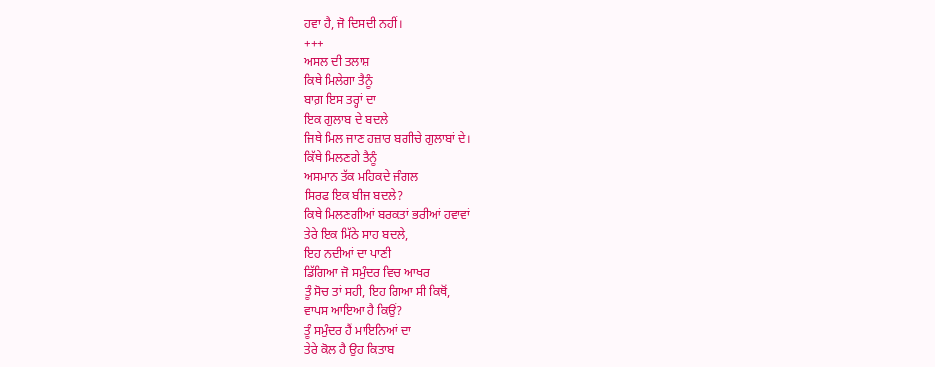ਹਵਾ ਹੈ, ਜੋ ਦਿਸਦੀ ਨਹੀਂ।
+++
ਅਸਲ ਦੀ ਤਲਾਸ਼
ਕਿਥੇ ਮਿਲੇਗਾ ਤੈਨੂੰ
ਬਾਗ਼ ਇਸ ਤਰ੍ਹਾਂ ਦਾ
ਇਕ ਗੁਲਾਬ ਦੇ ਬਦਲੇ
ਜਿਥੇ ਮਿਲ ਜਾਣ ਹਜ਼ਾਰ ਬਗੀਚੇ ਗੁਲਾਬਾਂ ਦੇ।
ਕਿੱਥੇ ਮਿਲਣਗੇ ਤੈਨੂੰ
ਅਸਮਾਨ ਤੱਕ ਮਹਿਕਦੇ ਜੰਗਲ
ਸਿਰਫ ਇਕ ਬੀਜ ਬਦਲੇ?
ਕਿਥੇ ਮਿਲਣਗੀਆਂ ਬਰਕਤਾਂ ਭਰੀਆਂ ਹਵਾਵਾਂ
ਤੇਰੇ ਇਕ ਮਿੱਠੇ ਸਾਹ ਬਦਲੇ,
ਇਹ ਨਦੀਆਂ ਦਾ ਪਾਣੀ
ਡਿੱਗਿਆ ਜੋ ਸਮੁੰਦਰ ਵਿਚ ਆਖਰ
ਤੂੰ ਸੋਚ ਤਾਂ ਸਹੀ, ਇਹ ਗਿਆ ਸੀ ਕਿਥੋਂ,
ਵਾਪਸ ਆਇਆ ਹੈ ਕਿਉਂ?
ਤੂੰ ਸਮੁੰਦਰ ਹੈਂ ਮਾਇਨਿਆਂ ਦਾ
ਤੇਰੇ ਕੋਲ ਹੈ ਉਹ ਕਿਤਾਬ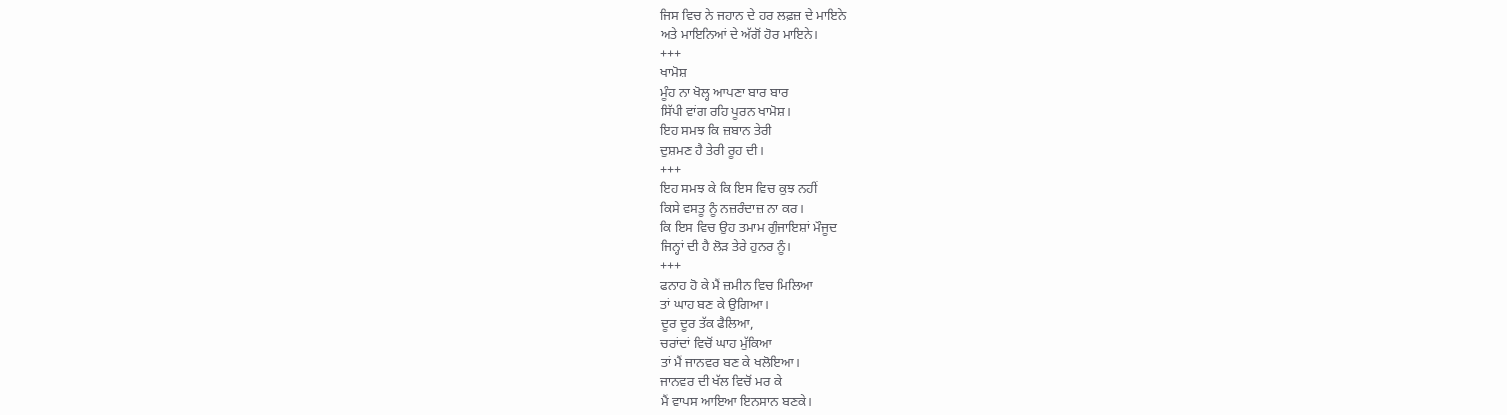ਜਿਸ ਵਿਚ ਨੇ ਜਹਾਨ ਦੇ ਹਰ ਲਫ਼ਜ਼ ਦੇ ਮਾਇਨੇ
ਅਤੇ ਮਾਇਨਿਆਂ ਦੇ ਅੱਗੋਂ ਹੋਰ ਮਾਇਨੇ।
+++
ਖਾਮੋਸ਼
ਮੂੰਹ ਨਾ ਖੋਲ੍ਹ ਆਪਣਾ ਬਾਰ ਬਾਰ
ਸਿੱਪੀ ਵਾਂਗ ਰਹਿ ਪੂਰਨ ਖਾਮੋਸ਼।
ਇਹ ਸਮਝ ਕਿ ਜ਼ਬਾਨ ਤੇਰੀ
ਦੁਸ਼ਮਣ ਹੈ ਤੇਰੀ ਰੂਹ ਦੀ।
+++
ਇਹ ਸਮਝ ਕੇ ਕਿ ਇਸ ਵਿਚ ਕੁਝ ਨਹੀਂ
ਕਿਸੇ ਵਸਤੂ ਨੂੰ ਨਜ਼ਰੰਦਾਜ਼ ਨਾ ਕਰ।
ਕਿ ਇਸ ਵਿਚ ਉਹ ਤਮਾਮ ਗੁੰਜਾਇਸ਼ਾਂ ਮੌਜੂਦ
ਜਿਨ੍ਹਾਂ ਦੀ ਹੈ ਲੋੜ ਤੇਰੇ ਹੁਨਰ ਨੂੰ।
+++
ਫਨਾਹ ਹੋ ਕੇ ਮੈਂ ਜ਼ਮੀਨ ਵਿਚ ਮਿਲਿਆ
ਤਾਂ ਘਾਹ ਬਣ ਕੇ ਉਗਿਆ।
ਦੂਰ ਦੂਰ ਤੱਕ ਫੈਲਿਆ,
ਚਰਾਂਦਾਂ ਵਿਚੋਂ ਘਾਹ ਮੁੱਕਿਆ
ਤਾਂ ਮੈਂ ਜਾਨਵਰ ਬਣ ਕੇ ਖਲੋਇਆ।
ਜਾਨਵਰ ਦੀ ਖੱਲ ਵਿਚੋਂ ਮਰ ਕੇ
ਮੈਂ ਵਾਪਸ ਆਇਆ ਇਨਸਾਨ ਬਣਕੇ।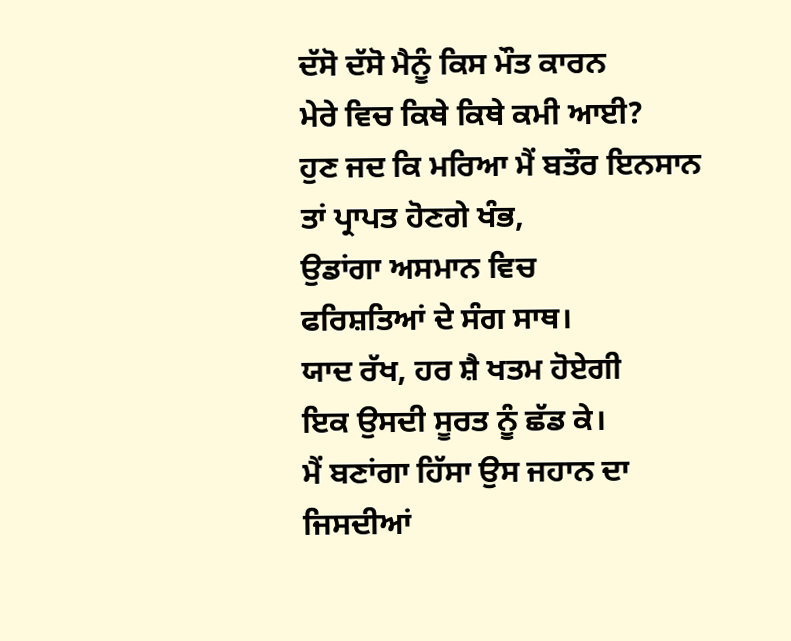ਦੱਸੋ ਦੱਸੋ ਮੈਨੂੰ ਕਿਸ ਮੌਤ ਕਾਰਨ
ਮੇਰੇ ਵਿਚ ਕਿਥੇ ਕਿਥੇ ਕਮੀ ਆਈ?
ਹੁਣ ਜਦ ਕਿ ਮਰਿਆ ਮੈਂ ਬਤੌਰ ਇਨਸਾਨ
ਤਾਂ ਪ੍ਰਾਪਤ ਹੋਣਗੇ ਖੰਭ,
ਉਡਾਂਗਾ ਅਸਮਾਨ ਵਿਚ
ਫਰਿਸ਼ਤਿਆਂ ਦੇ ਸੰਗ ਸਾਥ।
ਯਾਦ ਰੱਖ, ਹਰ ਸ਼ੈ ਖਤਮ ਹੋਏਗੀ
ਇਕ ਉਸਦੀ ਸੂਰਤ ਨੂੰ ਛੱਡ ਕੇ।
ਮੈਂ ਬਣਾਂਗਾ ਹਿੱਸਾ ਉਸ ਜਹਾਨ ਦਾ
ਜਿਸਦੀਆਂ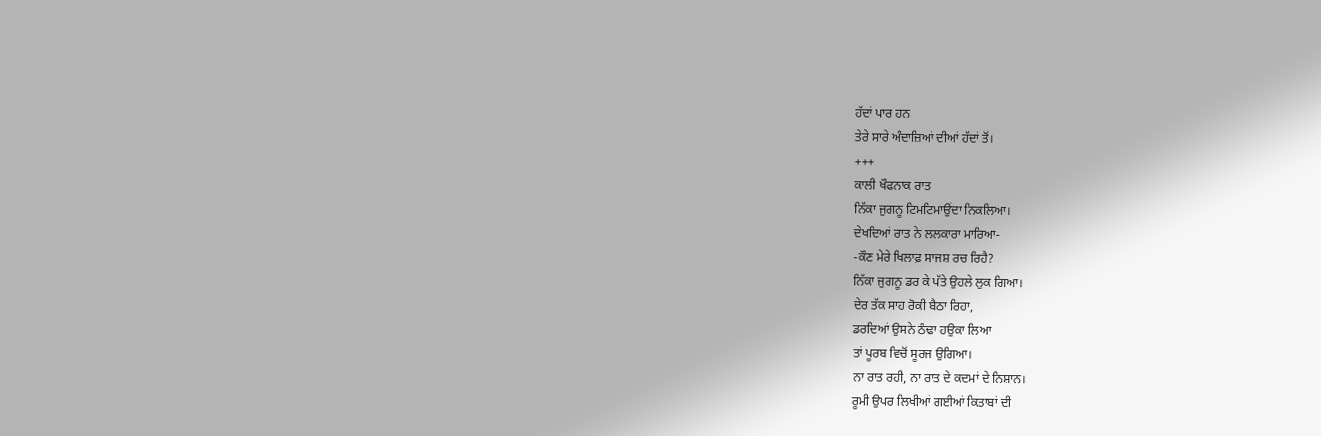ਹੱਦਾਂ ਪਾਰ ਹਨ
ਤੇਰੇ ਸਾਰੇ ਅੰਦਾਜ਼ਿਆਂ ਦੀਆਂ ਹੱਦਾਂ ਤੋਂ।
+++
ਕਾਲੀ ਖੌਫਨਾਕ ਰਾਤ
ਨਿੱਕਾ ਜੁਗਨੂ ਟਿਮਟਿਮਾਉਂਦਾ ਨਿਕਲਿਆ।
ਦੇਖਦਿਆਂ ਰਾਤ ਨੇ ਲਲਕਾਰਾ ਮਾਰਿਆ-
-ਕੌਣ ਮੇਰੇ ਖਿਲਾਫ਼ ਸਾਜਸ਼ ਰਚ ਰਿਹੈ?
ਨਿੱਕਾ ਜੁਗਨੂ ਡਰ ਕੇ ਪੱਤੇ ਉਹਲੇ ਲੁਕ ਗਿਆ।
ਦੇਰ ਤੱਕ ਸਾਹ ਰੋਕੀ ਬੈਠਾ ਰਿਹਾ,
ਡਰਦਿਆਂ ਉਸਨੇ ਠੰਢਾ ਹਉਕਾ ਲਿਆ
ਤਾਂ ਪੂਰਬ ਵਿਚੋਂ ਸੂਰਜ ਉਗਿਆ।
ਨਾ ਰਾਤ ਰਹੀ, ਨਾ ਰਾਤ ਦੇ ਕਦਮਾਂ ਦੇ ਨਿਸ਼ਾਨ।
ਰੂਮੀ ਉਪਰ ਲਿਖੀਆਂ ਗਈਆਂ ਕਿਤਾਬਾਂ ਦੀ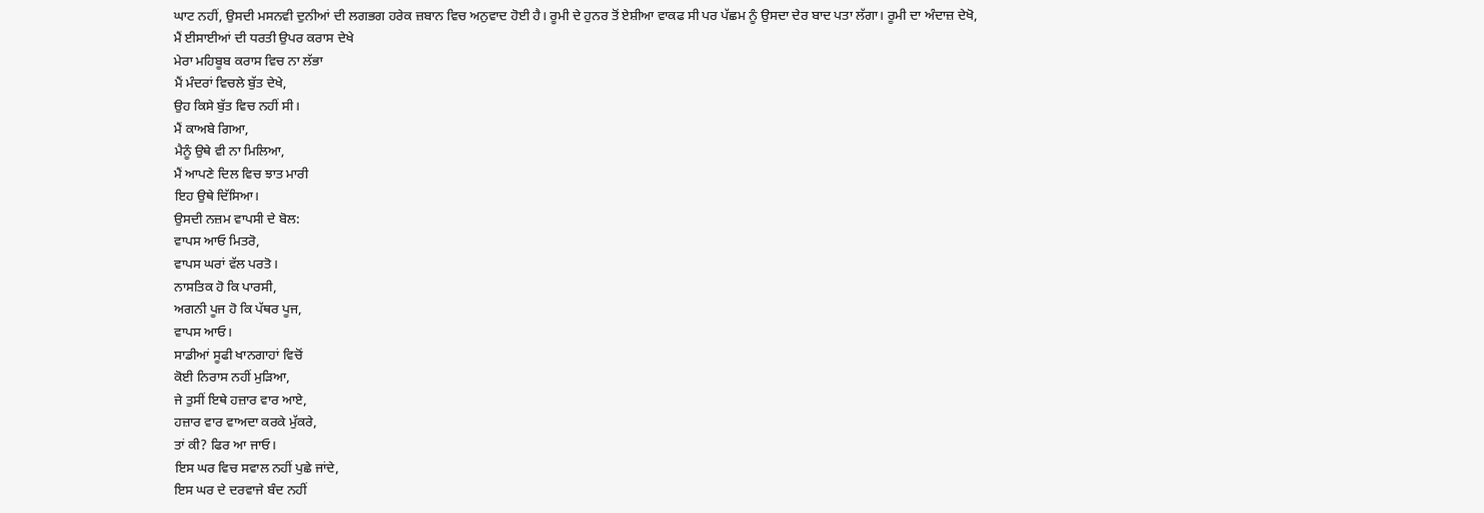ਘਾਟ ਨਹੀਂ, ਉਸਦੀ ਮਸਨਵੀ ਦੁਨੀਆਂ ਦੀ ਲਗਭਗ ਹਰੇਕ ਜ਼ਬਾਨ ਵਿਚ ਅਨੁਵਾਦ ਹੋਈ ਹੈ। ਰੂਮੀ ਦੇ ਹੁਨਰ ਤੋਂ ਏਸ਼ੀਆ ਵਾਕਫ ਸੀ ਪਰ ਪੱਛਮ ਨੂੰ ਉਸਦਾ ਦੇਰ ਬਾਦ ਪਤਾ ਲੱਗਾ। ਰੂਮੀ ਦਾ ਅੰਦਾਜ਼ ਦੇਖੋ,
ਮੈਂ ਈਸਾਈਆਂ ਦੀ ਧਰਤੀ ਉਪਰ ਕਰਾਸ ਦੇਖੇ
ਮੇਰਾ ਮਹਿਬੂਬ ਕਰਾਸ ਵਿਚ ਨਾ ਲੱਭਾ
ਮੈਂ ਮੰਦਰਾਂ ਵਿਚਲੇ ਬੁੱਤ ਦੇਖੇ,
ਉਹ ਕਿਸੇ ਬੁੱਤ ਵਿਚ ਨਹੀਂ ਸੀ।
ਮੈਂ ਕਾਅਬੇ ਗਿਆ,
ਮੈਨੂੰ ਉਥੇ ਵੀ ਨਾ ਮਿਲਿਆ,
ਮੈਂ ਆਪਣੇ ਦਿਲ ਵਿਚ ਝਾਤ ਮਾਰੀ
ਇਹ ਉਥੇ ਦਿੱਸਿਆ।
ਉਸਦੀ ਨਜ਼ਮ ਵਾਪਸੀ ਦੇ ਬੋਲ:
ਵਾਪਸ ਆਓ ਮਿਤਰੋ,
ਵਾਪਸ ਘਰਾਂ ਵੱਲ ਪਰਤੋ।
ਨਾਸਤਿਕ ਹੋ ਕਿ ਪਾਰਸੀ,
ਅਗਨੀ ਪੂਜ ਹੋ ਕਿ ਪੱਥਰ ਪੂਜ,
ਵਾਪਸ ਆਓ।
ਸਾਡੀਆਂ ਸੂਫੀ ਖਾਨਗਾਹਾਂ ਵਿਚੋਂ
ਕੋਈ ਨਿਰਾਸ ਨਹੀਂ ਮੁੜਿਆ,
ਜੇ ਤੁਸੀਂ ਇਥੇ ਹਜ਼ਾਰ ਵਾਰ ਆਏ,
ਹਜ਼ਾਰ ਵਾਰ ਵਾਅਦਾ ਕਰਕੇ ਮੁੱਕਰੇ,
ਤਾਂ ਕੀ? ਫਿਰ ਆ ਜਾਓ।
ਇਸ ਘਰ ਵਿਚ ਸਵਾਲ ਨਹੀਂ ਪੁਛੇ ਜਾਂਦੇ,
ਇਸ ਘਰ ਦੇ ਦਰਵਾਜੇ ਬੰਦ ਨਹੀਂ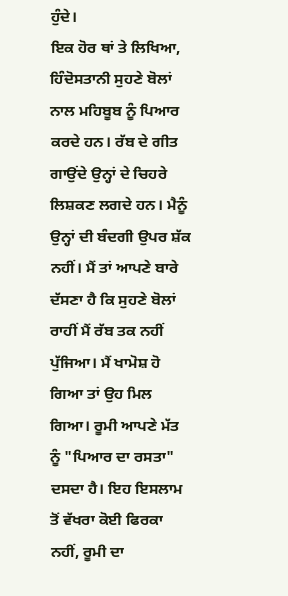ਹੁੰਦੇ।
ਇਕ ਹੋਰ ਥਾਂ ਤੇ ਲਿਖਿਆ, ਹਿੰਦੋਸਤਾਨੀ ਸੁਹਣੇ ਬੋਲਾਂ ਨਾਲ ਮਹਿਬੂਬ ਨੂੰ ਪਿਆਰ ਕਰਦੇ ਹਨ। ਰੱਬ ਦੇ ਗੀਤ ਗਾਉਂਦੇ ਉਨ੍ਹਾਂ ਦੇ ਚਿਹਰੇ ਲਿਸ਼ਕਣ ਲਗਦੇ ਹਨ। ਮੈਨੂੰ ਉਨ੍ਹਾਂ ਦੀ ਬੰਦਗੀ ਉਪਰ ਸ਼ੱਕ ਨਹੀਂ। ਮੈਂ ਤਾਂ ਆਪਣੇ ਬਾਰੇ ਦੱਸਣਾ ਹੈ ਕਿ ਸੁਹਣੇ ਬੋਲਾਂ ਰਾਹੀਂ ਮੈਂ ਰੱਬ ਤਕ ਨਹੀਂ ਪੁੱਜਿਆ। ਮੈਂ ਖਾਮੋਸ਼ ਹੋ ਗਿਆ ਤਾਂ ਉਹ ਮਿਲ ਗਿਆ। ਰੂਮੀ ਆਪਣੇ ਮੱਤ ਨੂੰ "ਪਿਆਰ ਦਾ ਰਸਤਾ" ਦਸਦਾ ਹੈ। ਇਹ ਇਸਲਾਮ ਤੋਂ ਵੱਖਰਾ ਕੋਈ ਫਿਰਕਾ ਨਹੀਂ, ਰੂਮੀ ਦਾ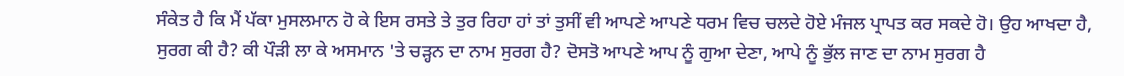ਸੰਕੇਤ ਹੈ ਕਿ ਮੈਂ ਪੱਕਾ ਮੁਸਲਮਾਨ ਹੋ ਕੇ ਇਸ ਰਸਤੇ ਤੇ ਤੁਰ ਰਿਹਾ ਹਾਂ ਤਾਂ ਤੁਸੀਂ ਵੀ ਆਪਣੇ ਆਪਣੇ ਧਰਮ ਵਿਚ ਚਲਦੇ ਹੋਏ ਮੰਜਲ ਪ੍ਰਾਪਤ ਕਰ ਸਕਦੇ ਹੋ। ਉਹ ਆਖਦਾ ਹੈ, ਸੁਰਗ ਕੀ ਹੈ? ਕੀ ਪੌੜੀ ਲਾ ਕੇ ਅਸਮਾਨ 'ਤੇ ਚੜ੍ਹਨ ਦਾ ਨਾਮ ਸੁਰਗ ਹੈ? ਦੋਸਤੋ ਆਪਣੇ ਆਪ ਨੂੰ ਗੁਆ ਦੇਣਾ, ਆਪੇ ਨੂੰ ਭੁੱਲ ਜਾਣ ਦਾ ਨਾਮ ਸੁਰਗ ਹੈ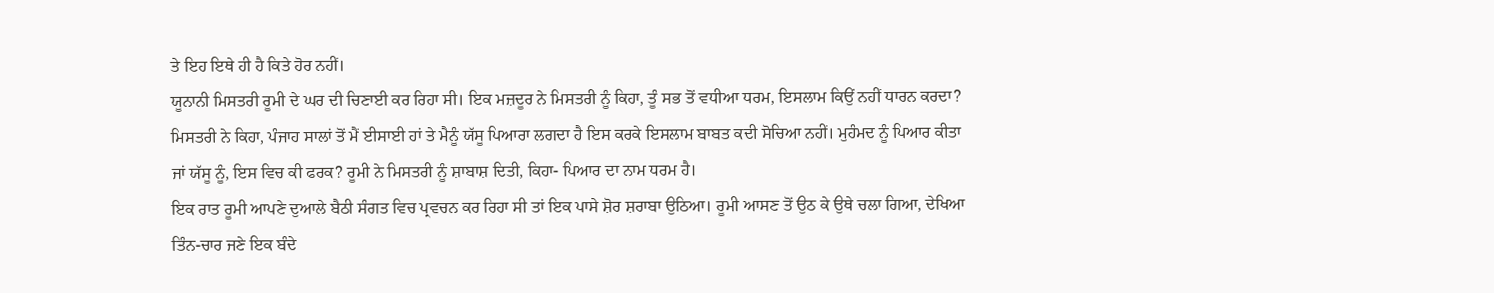ਤੇ ਇਹ ਇਥੇ ਹੀ ਹੈ ਕਿਤੇ ਹੋਰ ਨਹੀਂ।
ਯੂਨਾਨੀ ਮਿਸਤਰੀ ਰੂਮੀ ਦੇ ਘਰ ਦੀ ਚਿਣਾਈ ਕਰ ਰਿਹਾ ਸੀ। ਇਕ ਮਜ਼ਦੂਰ ਨੇ ਮਿਸਤਰੀ ਨੂੰ ਕਿਹਾ, ਤੂੰ ਸਭ ਤੋਂ ਵਧੀਆ ਧਰਮ, ਇਸਲਾਮ ਕਿਉਂ ਨਹੀਂ ਧਾਰਨ ਕਰਦਾ? ਮਿਸਤਰੀ ਨੇ ਕਿਹਾ, ਪੰਜਾਹ ਸਾਲਾਂ ਤੋਂ ਮੈਂ ਈਸਾਈ ਹਾਂ ਤੇ ਮੈਨੂੰ ਯੱਸੂ ਪਿਆਰਾ ਲਗਦਾ ਹੈ ਇਸ ਕਰਕੇ ਇਸਲਾਮ ਬਾਬਤ ਕਦੀ ਸੋਚਿਆ ਨਹੀਂ। ਮੁਹੰਮਦ ਨੂੰ ਪਿਆਰ ਕੀਤਾ ਜਾਂ ਯੱਸੂ ਨੂੰ, ਇਸ ਵਿਚ ਕੀ ਫਰਕ? ਰੂਮੀ ਨੇ ਮਿਸਤਰੀ ਨੂੰ ਸ਼ਾਬਾਸ਼ ਦਿਤੀ, ਕਿਹਾ- ਪਿਆਰ ਦਾ ਨਾਮ ਧਰਮ ਹੈ।
ਇਕ ਰਾਤ ਰੂਮੀ ਆਪਣੇ ਦੁਆਲੇ ਬੈਠੀ ਸੰਗਤ ਵਿਚ ਪ੍ਰਵਚਨ ਕਰ ਰਿਹਾ ਸੀ ਤਾਂ ਇਕ ਪਾਸੇ ਸ਼ੋਰ ਸ਼ਰਾਬਾ ਉਠਿਆ। ਰੂਮੀ ਆਸਣ ਤੋਂ ਉਠ ਕੇ ਉਥੇ ਚਲਾ ਗਿਆ, ਦੇਖਿਆ ਤਿੰਨ-ਚਾਰ ਜਣੇ ਇਕ ਬੰਦੇ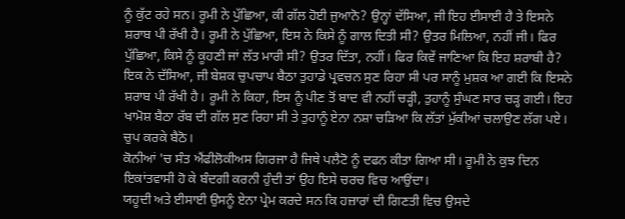ਨੂੰ ਕੁੱਟ ਰਹੇ ਸਨ। ਰੂਮੀ ਨੇ ਪੁੱਛਿਆ, ਕੀ ਗੱਲ ਹੋਈ ਜੁਆਨੋ? ਉਨ੍ਹਾਂ ਦੱਸਿਆ, ਜੀ ਇਹ ਈਸਾਈ ਹੈ ਤੇ ਇਸਨੇ ਸ਼ਰਾਬ ਪੀ ਰੱਖੀ ਹੈ। ਰੂਮੀ ਨੇ ਪੁੱਛਿਆ, ਇਸ ਨੇ ਕਿਸੇ ਨੂੰ ਗਾਲ ਦਿਤੀ ਸੀ? ਉਤਰ ਮਿਲਿਆ, ਨਹੀਂ ਜੀ। ਫਿਰ ਪੁੱਛਿਆ, ਕਿਸੇ ਨੂੰ ਕੂਹਣੀ ਜਾਂ ਲੱਤ ਮਾਰੀ ਸੀ? ਉਤਰ ਦਿੱਤਾ, ਨਹੀਂ। ਫਿਰ ਕਿਵੇਂ ਜਾਣਿਆ ਕਿ ਇਹ ਸ਼ਰਾਬੀ ਹੈ? ਇਕ ਨੇ ਦੱਸਿਆ, ਜੀ ਬੇਸ਼ਕ ਚੁਪਚਾਪ ਬੈਠਾ ਤੁਹਾਡੇ ਪ੍ਰਵਚਨ ਸੁਣ ਰਿਹਾ ਸੀ ਪਰ ਸਾਨੂੰ ਮੁਸ਼ਕ ਆ ਗਈ ਕਿ ਇਸਨੇ ਸ਼ਰਾਬ ਪੀ ਰੱਖੀ ਹੈ। ਰੂਮੀ ਨੇ ਕਿਹਾ, ਇਸ ਨੂੰ ਪੀਣ ਤੋਂ ਬਾਦ ਵੀ ਨਹੀਂ ਚੜ੍ਹੀ, ਤੁਹਾਨੂੰ ਸੁੰਘਣ ਸਾਰ ਚੜ੍ਹ ਗਈ। ਇਹ ਖਾਮੋਸ਼ ਬੈਠਾ ਰੱਬ ਦੀ ਗੱਲ ਸੁਣ ਰਿਹਾ ਸੀ ਤੇ ਤੁਹਾਨੂੰ ਏਨਾ ਨਸ਼ਾ ਚੜਿਆ ਕਿ ਲੱਤਾਂ ਮੁੱਕੀਆਂ ਚਲਾਉਣ ਲੱਗ ਪਏ। ਚੁਪ ਕਰਕੇ ਬੈਠੋ।
ਕੋਨੀਆਂ 'ਚ ਸੰਤ ਐਂਫੀਲੋਕੀਅਸ ਗਿਰਜਾ ਹੈ ਜਿਥੇ ਪਲੈਟੋ ਨੂੰ ਦਫਨ ਕੀਤਾ ਗਿਆ ਸੀ। ਰੂਮੀ ਨੇ ਕੁਝ ਦਿਨ ਇਕਾਂਤਵਾਸੀ ਹੋ ਕੇ ਬੰਦਗੀ ਕਰਨੀ ਹੁੰਦੀ ਤਾਂ ਉਹ ਇਸੇ ਚਰਚ ਵਿਚ ਆਉਂਦਾ।
ਯਹੂਦੀ ਅਤੇ ਈਸਾਈ ਉਸਨੂੰ ਏਨਾ ਪ੍ਰੇਮ ਕਰਦੇ ਸਨ ਕਿ ਹਜ਼ਾਰਾਂ ਦੀ ਗਿਣਤੀ ਵਿਚ ਉਸਦੇ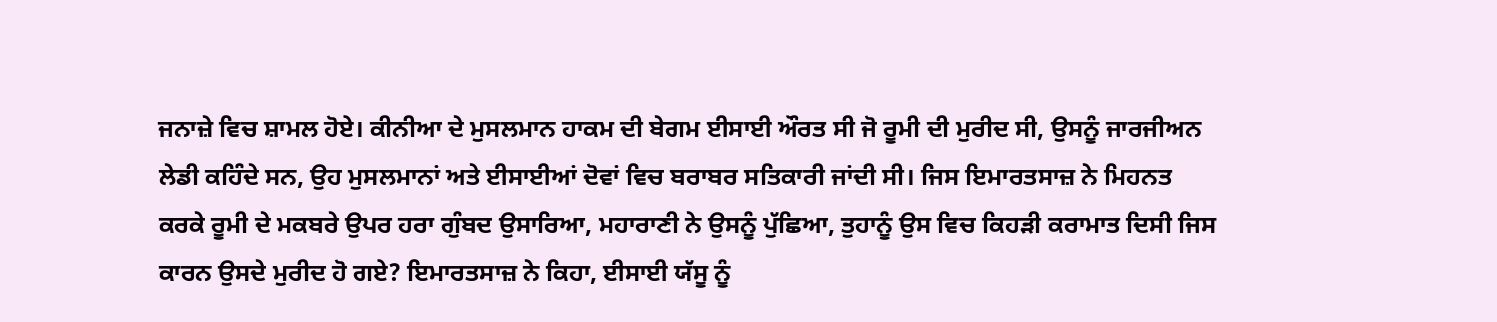ਜਨਾਜ਼ੇ ਵਿਚ ਸ਼ਾਮਲ ਹੋਏ। ਕੀਨੀਆ ਦੇ ਮੁਸਲਮਾਨ ਹਾਕਮ ਦੀ ਬੇਗਮ ਈਸਾਈ ਔਰਤ ਸੀ ਜੋ ਰੂਮੀ ਦੀ ਮੁਰੀਦ ਸੀ, ਉਸਨੂੰ ਜਾਰਜੀਅਨ ਲੇਡੀ ਕਹਿੰਦੇ ਸਨ, ਉਹ ਮੁਸਲਮਾਨਾਂ ਅਤੇ ਈਸਾਈਆਂ ਦੋਵਾਂ ਵਿਚ ਬਰਾਬਰ ਸਤਿਕਾਰੀ ਜਾਂਦੀ ਸੀ। ਜਿਸ ਇਮਾਰਤਸਾਜ਼ ਨੇ ਮਿਹਨਤ ਕਰਕੇ ਰੂਮੀ ਦੇ ਮਕਬਰੇ ਉਪਰ ਹਰਾ ਗੁੰਬਦ ਉਸਾਰਿਆ, ਮਹਾਰਾਣੀ ਨੇ ਉਸਨੂੰ ਪੁੱਛਿਆ, ਤੁਹਾਨੂੰ ਉਸ ਵਿਚ ਕਿਹੜੀ ਕਰਾਮਾਤ ਦਿਸੀ ਜਿਸ ਕਾਰਨ ਉਸਦੇ ਮੁਰੀਦ ਹੋ ਗਏ? ਇਮਾਰਤਸਾਜ਼ ਨੇ ਕਿਹਾ, ਈਸਾਈ ਯੱਸੂ ਨੂੰ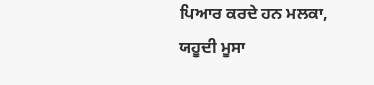ਪਿਆਰ ਕਰਦੇ ਹਨ ਮਲਕਾ, ਯਹੂਦੀ ਮੂਸਾ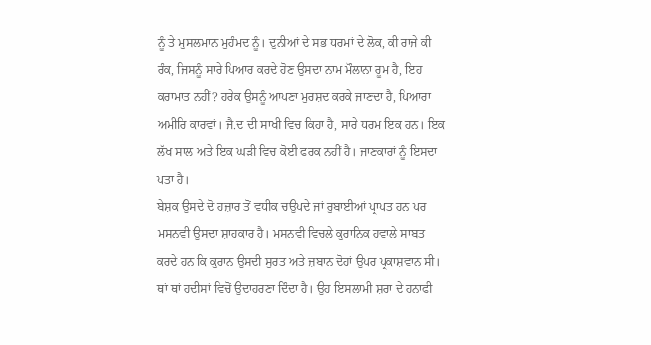ਨੂੰ ਤੇ ਮੁਸਲਮਾਨ ਮੁਹੰਮਦ ਨੂੰ। ਦੁਨੀਆਂ ਦੇ ਸਭ ਧਰਮਾਂ ਦੇ ਲੋਕ, ਕੀ ਰਾਜੇ ਕੀ ਰੰਕ, ਜਿਸਨੂੰ ਸਾਰੇ ਪਿਆਰ ਕਰਦੇ ਹੋਣ ਉਸਦਾ ਨਾਮ ਮੌਲਾਨਾ ਰੂਮ ਹੈ, ਇਹ ਕਰਾਮਾਤ ਨਹੀਂ? ਹਰੇਕ ਉਸਨੂੰ ਆਪਣਾ ਮੁਰਸ਼ਦ ਕਰਕੇ ਜਾਣਦਾ ਹੈ, ਪਿਆਰਾ ਅਮੀਰਿ ਕਾਰਵਾਂ। ਜੈ.ਦ ਦੀ ਸਾਖੀ ਵਿਚ ਕਿਹਾ ਹੈ, ਸਾਰੇ ਧਰਮ ਇਕ ਹਨ। ਇਕ ਲੱਖ ਸਾਲ ਅਤੇ ਇਕ ਘੜੀ ਵਿਚ ਕੋਈ ਫਰਕ ਨਹੀਂ ਹੈ। ਜਾਣਕਾਰਾਂ ਨੂੰ ਇਸਦਾ ਪਤਾ ਹੈ।
ਬੇਸ਼ਕ ਉਸਦੇ ਦੋ ਹਜ਼ਾਰ ਤੋਂ ਵਧੀਕ ਚਉਪਦੇ ਜਾਂ ਰੁਬਾਈਆਂ ਪ੍ਰਾਪਤ ਹਨ ਪਰ ਮਸਨਵੀ ਉਸਦਾ ਸ਼ਾਹਕਾਰ ਹੈ। ਮਸਨਵੀ ਵਿਚਲੇ ਕੁਰਾਨਿਕ ਹਵਾਲੇ ਸਾਬਤ ਕਰਦੇ ਹਨ ਕਿ ਕੁਰਾਨ ਉਸਦੀ ਸੁਰਤ ਅਤੇ ਜ਼ਬਾਨ ਦੋਹਾਂ ਉਪਰ ਪ੍ਰਕਾਸ਼ਵਾਨ ਸੀ। ਥਾਂ ਥਾਂ ਹਦੀਸਾਂ ਵਿਚੋਂ ਉਦਾਹਰਣਾ ਦਿੰਦਾ ਹੈ। ਉਹ ਇਸਲਾਮੀ ਸ਼ਰਾ ਦੇ ਹਨਾਫੀ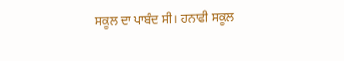ਸਕੂਲ ਦਾ ਪਾਬੰਦ ਸੀ। ਹਨਾਫੀ ਸਕੂਲ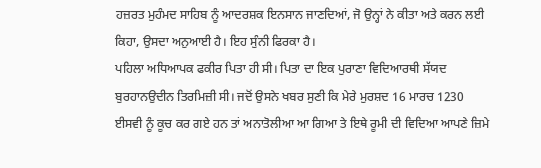ਹਜ਼ਰਤ ਮੁਹੰਮਦ ਸਾਹਿਬ ਨੂੰ ਆਦਰਸ਼ਕ ਇਨਸਾਨ ਜਾਣਦਿਆਂ, ਜੋ ਉਨ੍ਹਾਂ ਨੇ ਕੀਤਾ ਅਤੇ ਕਰਨ ਲਈ ਕਿਹਾ, ਉਸਦਾ ਅਨੁਆਈ ਹੈ। ਇਹ ਸੁੰਨੀ ਫਿਰਕਾ ਹੈ।
ਪਹਿਲਾ ਅਧਿਆਪਕ ਫਕੀਰ ਪਿਤਾ ਹੀ ਸੀ। ਪਿਤਾ ਦਾ ਇਕ ਪੁਰਾਣਾ ਵਿਦਿਆਰਥੀ ਸੱਯਦ ਬੁਰਹਾਨਉਦੀਨ ਤਿਰਮਿਜ਼ੀ ਸੀ। ਜਦੋਂ ਉਸਨੇ ਖਬਰ ਸੁਣੀ ਕਿ ਮੇਰੇ ਮੁਰਸ਼ਦ 16 ਮਾਰਚ 1230 ਈਸਵੀ ਨੂੰ ਕੂਚ ਕਰ ਗਏ ਹਨ ਤਾਂ ਅਨਾਤੋਲੀਆ ਆ ਗਿਆ ਤੇ ਇਥੇ ਰੂਮੀ ਦੀ ਵਿਦਿਆ ਆਪਣੇ ਜ਼ਿਮੇ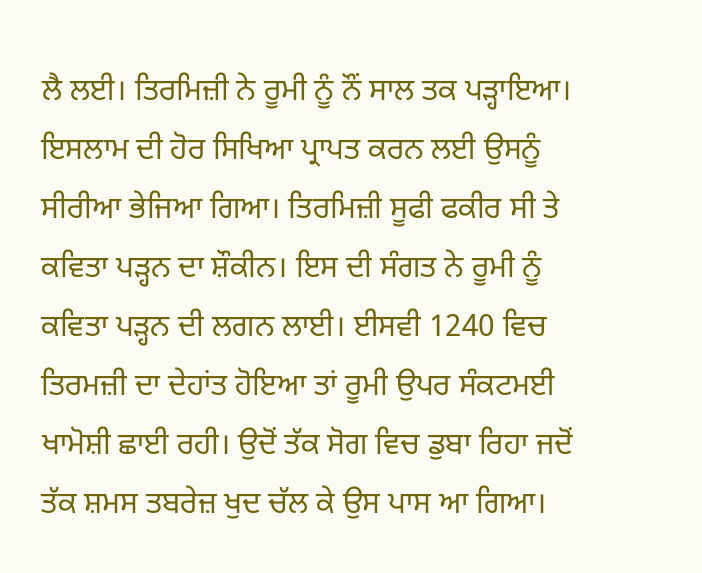ਲੈ ਲਈ। ਤਿਰਮਿਜ਼ੀ ਨੇ ਰੂਮੀ ਨੂੰ ਨੌਂ ਸਾਲ ਤਕ ਪੜ੍ਹਾਇਆ। ਇਸਲਾਮ ਦੀ ਹੋਰ ਸਿਖਿਆ ਪ੍ਰਾਪਤ ਕਰਨ ਲਈ ਉਸਨੂੰ ਸੀਰੀਆ ਭੇਜਿਆ ਗਿਆ। ਤਿਰਮਿਜ਼ੀ ਸੂਫੀ ਫਕੀਰ ਸੀ ਤੇ ਕਵਿਤਾ ਪੜ੍ਹਨ ਦਾ ਸ਼ੌਕੀਨ। ਇਸ ਦੀ ਸੰਗਤ ਨੇ ਰੂਮੀ ਨੂੰ ਕਵਿਤਾ ਪੜ੍ਹਨ ਦੀ ਲਗਨ ਲਾਈ। ਈਸਵੀ 1240 ਵਿਚ ਤਿਰਮਜ਼ੀ ਦਾ ਦੇਹਾਂਤ ਹੋਇਆ ਤਾਂ ਰੂਮੀ ਉਪਰ ਸੰਕਟਮਈ ਖਾਮੋਸ਼ੀ ਛਾਈ ਰਹੀ। ਉਦੋਂ ਤੱਕ ਸੋਗ ਵਿਚ ਡੁਬਾ ਰਿਹਾ ਜਦੋਂ ਤੱਕ ਸ਼ਮਸ ਤਬਰੇਜ਼ ਖੁਦ ਚੱਲ ਕੇ ਉਸ ਪਾਸ ਆ ਗਿਆ।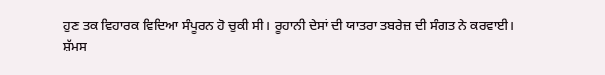ਹੁਣ ਤਕ ਵਿਹਾਰਕ ਵਿਦਿਆ ਸੰਪੂਰਨ ਹੋ ਚੁਕੀ ਸੀ। ਰੂਹਾਨੀ ਦੇਸਾਂ ਦੀ ਯਾਤਰਾ ਤਬਰੇਜ਼ ਦੀ ਸੰਗਤ ਨੇ ਕਰਵਾਈ।
ਸ਼ੱਮਸ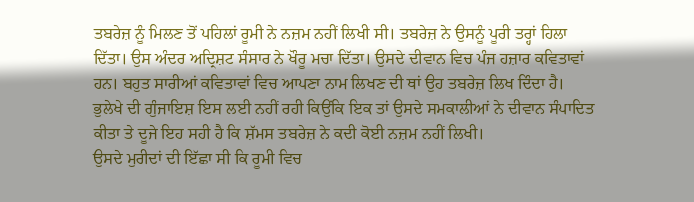ਤਬਰੇਜ਼ ਨੂੰ ਮਿਲਣ ਤੋਂ ਪਹਿਲਾਂ ਰੂਮੀ ਨੇ ਨਜ਼ਮ ਨਹੀਂ ਲਿਖੀ ਸੀ। ਤਬਰੇਜ਼ ਨੇ ਉਸਨੂੰ ਪੂਰੀ ਤਰ੍ਹਾਂ ਹਿਲਾ ਦਿੱਤਾ। ਉਸ ਅੰਦਰ ਅਦ੍ਰਿਸ਼ਟ ਸੰਸਾਰ ਨੇ ਖੌਰੂ ਮਚਾ ਦਿੱਤਾ। ਉਸਦੇ ਦੀਵਾਨ ਵਿਚ ਪੰਜ ਹਜ਼ਾਰ ਕਵਿਤਾਵਾਂ ਹਨ। ਬਹੁਤ ਸਾਰੀਆਂ ਕਵਿਤਾਵਾਂ ਵਿਚ ਆਪਣਾ ਨਾਮ ਲਿਖਣ ਦੀ ਥਾਂ ਉਹ ਤਬਰੇਜ਼ ਲਿਖ ਦਿੰਦਾ ਹੈ। ਭੁਲੇਖੇ ਦੀ ਗੁੰਜਾਇਸ਼ ਇਸ ਲਈ ਨਹੀਂ ਰਹੀ ਕਿਉਂਕਿ ਇਕ ਤਾਂ ਉਸਦੇ ਸਮਕਾਲੀਆਂ ਨੇ ਦੀਵਾਨ ਸੰਪਾਦਿਤ ਕੀਤਾ ਤੇ ਦੂਜੇ ਇਹ ਸਹੀ ਹੈ ਕਿ ਸ਼ੱਮਸ ਤਬਰੇਜ਼ ਨੇ ਕਦੀ ਕੋਈ ਨਜ਼ਮ ਨਹੀਂ ਲਿਖੀ।
ਉਸਦੇ ਮੁਰੀਦਾਂ ਦੀ ਇੱਛਾ ਸੀ ਕਿ ਰੂਮੀ ਵਿਚ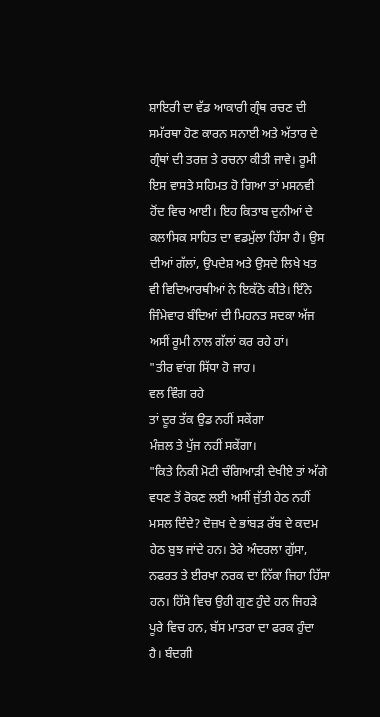ਸ਼ਾਇਰੀ ਦਾ ਵੱਡ ਆਕਾਰੀ ਗ੍ਰੰਥ ਰਚਣ ਦੀ ਸਮੱਰਥਾ ਹੋਣ ਕਾਰਨ ਸਨਾਈ ਅਤੇ ਅੱਤਾਰ ਦੇ ਗ੍ਰੰਥਾਂ ਦੀ ਤਰਜ਼ ਤੇ ਰਚਨਾ ਕੀਤੀ ਜਾਵੇ। ਰੂਮੀ ਇਸ ਵਾਸਤੇ ਸਹਿਮਤ ਹੋ ਗਿਆ ਤਾਂ ਮਸਨਵੀ ਹੋਂਦ ਵਿਚ ਆਈ। ਇਹ ਕਿਤਾਬ ਦੁਨੀਆਂ ਦੇ ਕਲਾਸਿਕ ਸਾਹਿਤ ਦਾ ਵਡਮੁੱਲਾ ਹਿੱਸਾ ਹੈ। ਉਸ ਦੀਆਂ ਗੱਲਾਂ, ਉਪਦੇਸ਼ ਅਤੇ ਉਸਦੇ ਲਿਖੇ ਖਤ ਵੀ ਵਿਦਿਆਰਥੀਆਂ ਨੇ ਇਕੱਠੇ ਕੀਤੇ। ਇੰਨੇ ਜਿੰਮੇਵਾਰ ਬੰਦਿਆਂ ਦੀ ਮਿਹਨਤ ਸਦਕਾ ਅੱਜ ਅਸੀਂ ਰੂਮੀ ਨਾਲ ਗੱਲਾਂ ਕਰ ਰਹੇ ਹਾਂ।
"ਤੀਰ ਵਾਂਗ ਸਿੱਧਾ ਹੋ ਜਾਹ।
ਵਲ ਵਿੰਗ ਰਹੇ
ਤਾਂ ਦੂਰ ਤੱਕ ਉਡ ਨਹੀਂ ਸਕੇਂਗਾ
ਮੰਜ਼ਲ ਤੇ ਪੁੱਜ ਨਹੀਂ ਸਕੇਂਗਾ।
"ਕਿਤੇ ਨਿਕੀ ਮੋਟੀ ਚੰਗਿਆੜੀ ਦੇਖੀਏ ਤਾਂ ਅੱਗੇ ਵਧਣ ਤੋਂ ਰੋਕਣ ਲਈ ਅਸੀਂ ਜੁੱਤੀ ਹੇਠ ਨਹੀਂ ਮਸਲ ਦਿੰਦੇ? ਦੋਜ਼ਖ ਦੇ ਭਾਂਬੜ ਰੱਬ ਦੇ ਕਦਮ ਹੇਠ ਬੁਝ ਜਾਂਦੇ ਹਨ। ਤੇਰੇ ਅੰਦਰਲਾ ਗੁੱਸਾ, ਨਫਰਤ ਤੇ ਈਰਖਾ ਨਰਕ ਦਾ ਨਿੱਕਾ ਜਿਹਾ ਹਿੱਸਾ ਹਨ। ਹਿੱਸੇ ਵਿਚ ਉਹੀ ਗੁਣ ਹੁੰਦੇ ਹਨ ਜਿਹੜੇ ਪੂਰੇ ਵਿਚ ਹਨ, ਬੱਸ ਮਾਤਰਾ ਦਾ ਫਰਕ ਹੁੰਦਾ ਹੈ। ਬੰਦਗੀ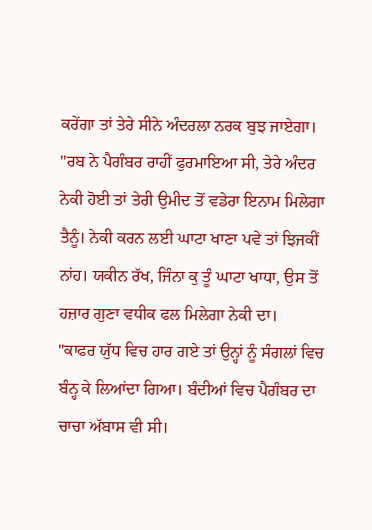ਕਰੇਂਗਾ ਤਾਂ ਤੇਰੇ ਸੀਨੇ ਅੰਦਰਲਾ ਨਰਕ ਬੁਝ ਜਾਏਗਾ।
"ਰਬ ਨੇ ਪੈਗੰਬਰ ਰਾਹੀਂ ਫੁਰਮਾਇਆ ਸੀ, ਤੇਰੇ ਅੰਦਰ ਨੇਕੀ ਹੋਈ ਤਾਂ ਤੇਰੀ ਉਮੀਦ ਤੋਂ ਵਡੇਰਾ ਇਨਾਮ ਮਿਲੇਗਾ ਤੈਨੂੰ। ਨੇਕੀ ਕਰਨ ਲਈ ਘਾਟਾ ਖਾਣਾ ਪਵੇ ਤਾਂ ਝਿਜਕੀਂ ਨਾਂਹ। ਯਕੀਨ ਰੱਖ, ਜਿੰਨਾ ਕੁ ਤੂੰ ਘਾਟਾ ਖਾਧਾ, ਉਸ ਤੋਂ ਹਜ਼ਾਰ ਗੁਣਾ ਵਧੀਕ ਫਲ ਮਿਲੇਗਾ ਨੇਕੀ ਦਾ।
"ਕਾਫਰ ਯੁੱਧ ਵਿਚ ਹਾਰ ਗਏ ਤਾਂ ਉਨ੍ਹਾਂ ਨੂੰ ਸੰਗਲਾਂ ਵਿਚ ਬੰਨ੍ਹ ਕੇ ਲਿਆਂਦਾ ਗਿਆ। ਬੰਦੀਆਂ ਵਿਚ ਪੈਗੰਬਰ ਦਾ ਚਾਚਾ ਅੱਬਾਸ ਵੀ ਸੀ।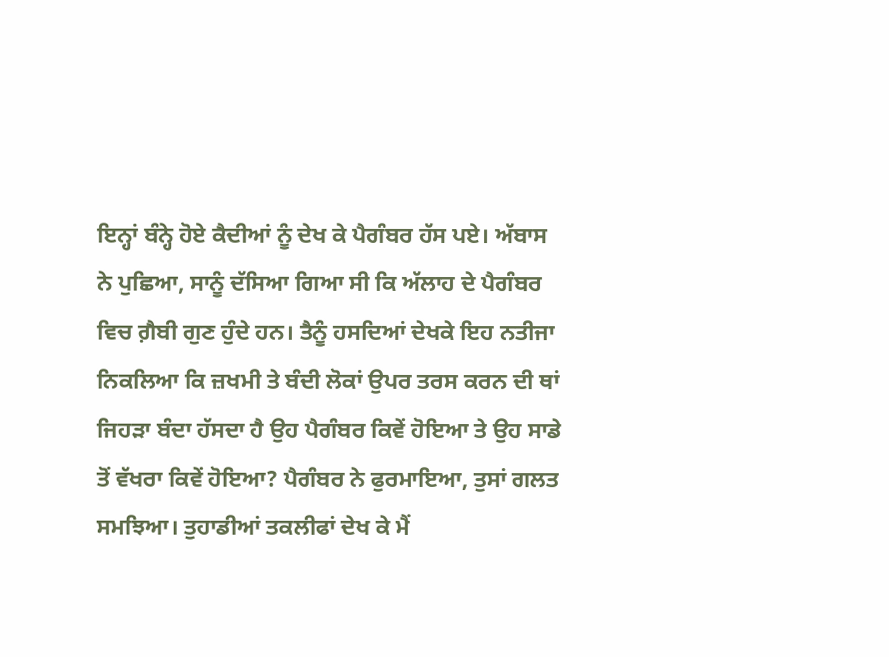ਇਨ੍ਹਾਂ ਬੰਨ੍ਹੇ ਹੋਏ ਕੈਦੀਆਂ ਨੂੰ ਦੇਖ ਕੇ ਪੈਗੰਬਰ ਹੱਸ ਪਏ। ਅੱਬਾਸ ਨੇ ਪੁਛਿਆ, ਸਾਨੂੰ ਦੱਸਿਆ ਗਿਆ ਸੀ ਕਿ ਅੱਲਾਹ ਦੇ ਪੈਗੰਬਰ ਵਿਚ ਗ਼ੈਬੀ ਗੁਣ ਹੁੰਦੇ ਹਨ। ਤੈਨੂੰ ਹਸਦਿਆਂ ਦੇਖਕੇ ਇਹ ਨਤੀਜਾ ਨਿਕਲਿਆ ਕਿ ਜ਼ਖਮੀ ਤੇ ਬੰਦੀ ਲੋਕਾਂ ਉਪਰ ਤਰਸ ਕਰਨ ਦੀ ਥਾਂ ਜਿਹੜਾ ਬੰਦਾ ਹੱਸਦਾ ਹੈ ਉਹ ਪੈਗੰਬਰ ਕਿਵੇਂ ਹੋਇਆ ਤੇ ਉਹ ਸਾਡੇ ਤੋਂ ਵੱਖਰਾ ਕਿਵੇਂ ਹੋਇਆ? ਪੈਗੰਬਰ ਨੇ ਫੁਰਮਾਇਆ, ਤੁਸਾਂ ਗਲਤ ਸਮਝਿਆ। ਤੁਹਾਡੀਆਂ ਤਕਲੀਫਾਂ ਦੇਖ ਕੇ ਮੈਂ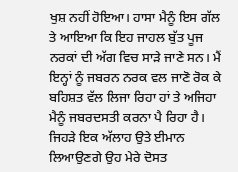ਖੁਸ਼ ਨਹੀਂ ਹੋਇਆ। ਹਾਸਾ ਮੈਨੂੰ ਇਸ ਗੱਲ ਤੇ ਆਇਆ ਕਿ ਇਹ ਜਾਹਲ ਬੁੱਤ ਪੂਜ ਨਰਕਾਂ ਦੀ ਅੱਗ ਵਿਚ ਸਾੜੇ ਜਾਣੇ ਸਨ। ਮੈਂ ਇਨ੍ਹਾਂ ਨੂੰ ਜਬਰਨ ਨਰਕ ਵਲ ਜਾਣੋ ਰੋਕ ਕੇ ਬਹਿਸ਼ਤ ਵੱਲ ਲਿਜਾ ਰਿਹਾ ਹਾਂ ਤੇ ਅਜਿਹਾ ਮੈਨੂੰ ਜਬਰਦਸਤੀ ਕਰਨਾ ਪੈ ਰਿਹਾ ਹੈ। ਜਿਹੜੇ ਇਕ ਅੱਲਾਹ ਉਤੇ ਈਮਾਨ ਲਿਆਉਣਗੇ ਉਹ ਮੇਰੇ ਦੋਸਤ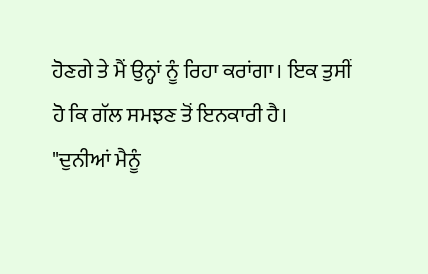ਹੋਣਗੇ ਤੇ ਮੈਂ ਉਨ੍ਹਾਂ ਨੂੰ ਰਿਹਾ ਕਰਾਂਗਾ। ਇਕ ਤੁਸੀਂ ਹੋ ਕਿ ਗੱਲ ਸਮਝਣ ਤੋਂ ਇਨਕਾਰੀ ਹੈ।
"ਦੁਨੀਆਂ ਮੈਨੂੰ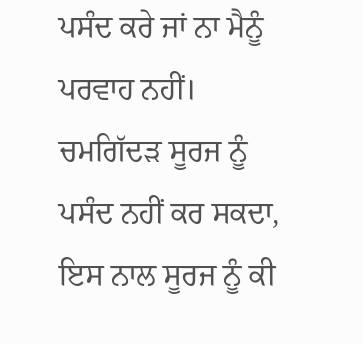ਪਸੰਦ ਕਰੇ ਜਾਂ ਨਾ ਮੈਨੂੰ ਪਰਵਾਹ ਨਹੀਂ। ਚਮਗਿੱਦੜ ਸੂਰਜ ਨੂੰ ਪਸੰਦ ਨਹੀਂ ਕਰ ਸਕਦਾ, ਇਸ ਨਾਲ ਸੂਰਜ ਨੂੰ ਕੀ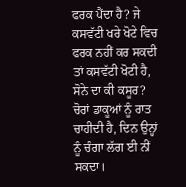ਫਰਕ ਪੈਂਦਾ ਹੈ? ਜੇ ਕਸਵੱਟੀ ਖਰੇ ਖੋਟੇ ਵਿਚ ਫਰਕ ਨਹੀਂ ਕਰ ਸਕਦੀ ਤਾਂ ਕਸਵੱਟੀ ਖੋਟੀ ਹੈ, ਸੋਨੇ ਦਾ ਕੀ ਕਸੂਰ? ਚੋਰਾਂ ਡਾਕੂਆਂ ਨੂੰ ਰਾਤ ਚਾਹੀਦੀ ਹੈ, ਦਿਨ ਉਨ੍ਹਾਂ ਨੂੰ ਚੰਗਾ ਲੱਗ ਈ ਨੀਂ ਸਕਦਾ।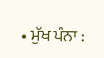• ਮੁੱਖ ਪੰਨਾ :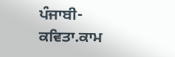ਪੰਜਾਬੀ-ਕਵਿਤਾ.ਕਾਮ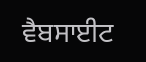ਵੈਬਸਾਈਟ